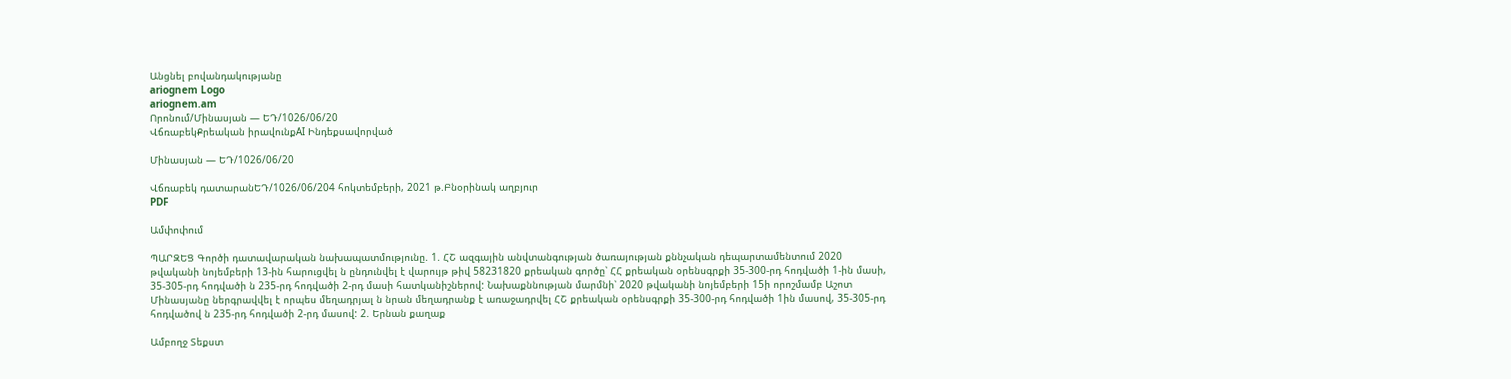Անցնել բովանդակությանը
ariognem Logo
ariognem.am
Որոնում/Մինասյան — ԵԴ/1026/06/20
ՎճռաբեկՔրեական իրավունքAI Ինդեքսավորված

Մինասյան — ԵԴ/1026/06/20

Վճռաբեկ դատարանԵԴ/1026/06/204 հոկտեմբերի, 2021 թ.Բնօրինակ աղբյուր
PDF

Ամփոփում

ՊԱՐԶԵՑ Գործի դատավարական նախապատմությունը. 1. ՀՇ ազգային անվտանգության ծառայության քննչական դեպարտամենտում 2020 թվականի նոյեմբերի 13-ին հարուցվել ն ընդունվել է վարույթ թիվ 58231820 քրեական գործը՝ ՀՀ քրեական օրենսգրքի 35-300-րդ հոդվածի 1-ին մասի, 35-305-րդ հոդվածի ն 235-րդ հոդվածի 2-րդ մասի հատկանիշներով: Նախաքննության մարմնի՝ 2020 թվականի նոյեմբերի 15ի որոշմամբ Աշոտ Մինասյանը ներգրավվել է որպես մեղադրյալ ն նրան մեղադրանք է առաջադրվել ՀՇ քրեական օրենսգրքի 35-300-րդ հոդվածի 1ին մասով, 35-305-րդ հոդվածով ն 235-րդ հոդվածի 2-րդ մասով: 2. Երնան քաղաք

Ամբողջ Տեքստ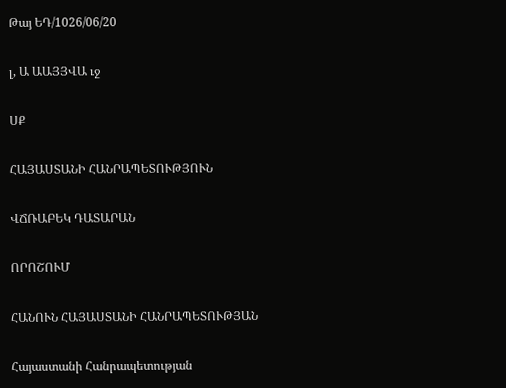Թայ ԵԴ/1026/06/20

լ, Ա ԱԱՅՅՎԱ ւջ

ՍՔ

ՀԱՅԱՍՏԱՆԻ ՀԱՆՐԱՊԵՏՈՒԹՅՈՒՆ

ՎՃՌԱԲԵԿ ԴԱՏԱՐԱՆ

ՈՐՈՇՈՒՄ

ՀԱՆՈՒՆ ՀԱՅԱՍՏԱՆԻ ՀԱՆՐԱՊԵՏՈՒԹՅԱՆ

Հայաստանի Հանրապետության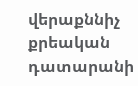վերաքննիչ քրեական դատարանի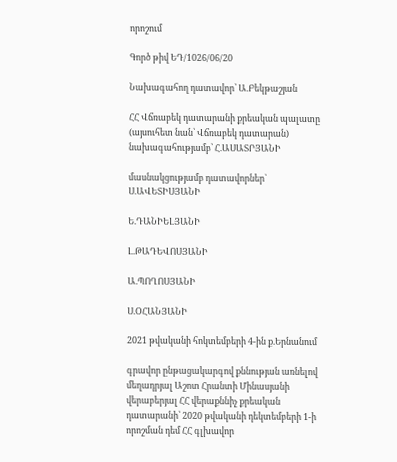որոշում

Գործ թիվ ԵԴ/1026/06/20

Նախագահող դատավոր՝ Ա.Բեկթաշյան

ՀՀ Վճռաբեկ դատարանի քրեական պալատը (այսուհետ նան՝ Վճռաբեկ դատարան) նախագահությամբ՝ Հ.ԱՍԱՏՐՅԱՆԻ

մասնակցությամբ դատավորներ` Ս.ԱՎԵՏԻՍՅԱՆԻ

Ե.ԴԱՆԻԵԼՅԱՆԻ

Լ.ԹԱԴԵՎՈՍՅԱՆԻ

Ա.ՊՈՂՈՍՅԱՆԻ

Ս.ՕՀԱՆՅԱՆԻ

2021 թվականի հոկտեմբերի 4-ին ք.Երնանում

գրավոր ընթացակարգով քննության առնելով մեղադրյալ Աշոտ Հրանտի Մինասյանի վերաբերյալ ՀՀ վերաքննիչ քրեական դատարանի՝ 2020 թվականի դեկտեմբերի 1-ի որոշման դեմ ՀՀ գլխավոր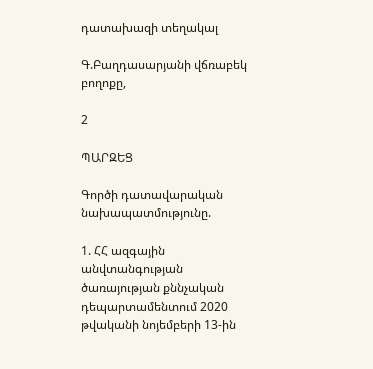դատախազի տեղակալ

Գ.Բաղդասարյանի վճռաբեկ բողոքը,

2

ՊԱՐԶԵՑ

Գործի դատավարական նախապատմությունը.

1. ՀՀ ազգային անվտանգության ծառայության քննչական դեպարտամենտում 2020 թվականի նոյեմբերի 13-ին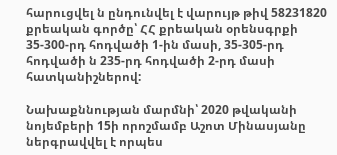հարուցվել ն ընդունվել է վարույթ թիվ 58231820 քրեական գործը՝ ՀՀ քրեական օրենսգրքի 35-300-րդ հոդվածի 1-ին մասի, 35-305-րդ հոդվածի ն 235-րդ հոդվածի 2-րդ մասի հատկանիշներով:

Նախաքննության մարմնի՝ 2020 թվականի նոյեմբերի 15ի որոշմամբ Աշոտ Մինասյանը ներգրավվել է որպես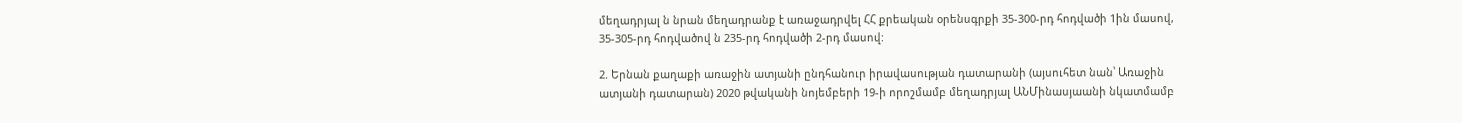մեղադրյալ ն նրան մեղադրանք է առաջադրվել ՀՀ քրեական օրենսգրքի 35-300-րդ հոդվածի 1ին մասով, 35-305-րդ հոդվածով ն 235-րդ հոդվածի 2-րդ մասով:

2. Երնան քաղաքի առաջին ատյանի ընդհանուր իրավասության դատարանի (այսուհետ նան՝ Առաջին ատյանի դատարան) 2020 թվականի նոյեմբերի 19-ի որոշմամբ մեղադրյալ ԱՆՄինասյաանի նկատմամբ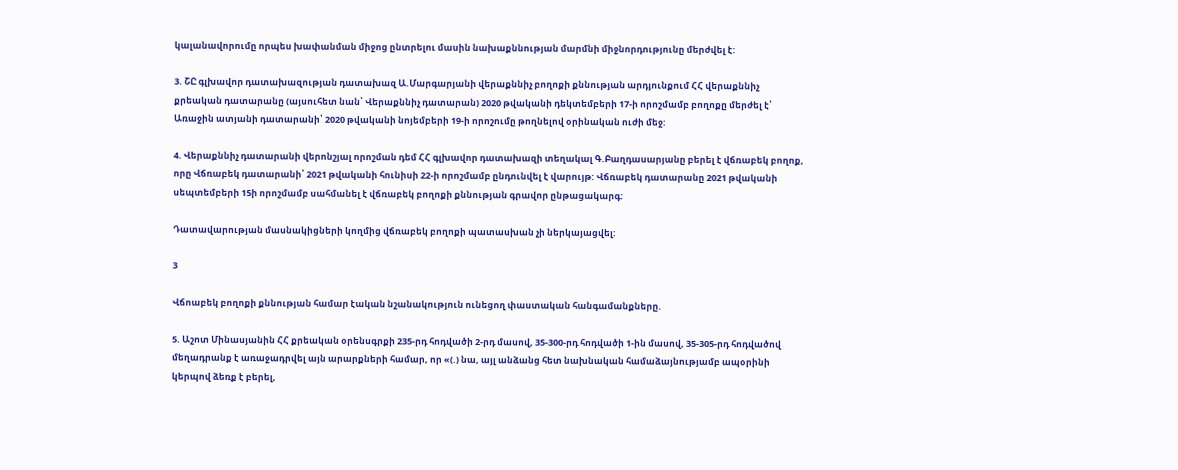կալանավորումը որպես խափանման միջոց ընտրելու մասին նախաքննության մարմնի միջնորդությունը մերժվել է:

3. ՇԸ գլխավոր դատախազության դատախազ Ա.Մարգարյանի վերաքննիչ բողոքի քննության արդյունքում ՀՀ վերաքննիչ քրեական դատարանը (այսուհետ նան՝ Վերաքննիչ դատարան) 2020 թվականի դեկտեմբերի 17-ի որոշմամբ բողոքը մերժել է՝ Առաջին ատյանի դատարանի՝ 2020 թվականի նոյեմբերի 19-ի որոշումը թողնելով օրինական ուժի մեջ:

4. Վերաքննիչ դատարանի վերոնշյալ որոշման դեմ ՀՀ գլխավոր դատախազի տեղակալ Գ.Բաղդասարյանը բերել է վճռաբեկ բողոք, որը Վճռաբեկ դատարանի՝ 2021 թվականի հունիսի 22-ի որոշմամբ ընդունվել է վարույթ: Վճռաբեկ դատարանը 2021 թվականի սեպտեմբերի 15ի որոշմամբ սահմանել է վճռաբեկ բողոքի քննության գրավոր ընթացակարգ:

Դատավարության մասնակիցների կողմից վճռաբեկ բողոքի պատասխան չի ներկայացվել:

3

Վճոաբեկ բողոքի քննության համար էական նշանակություն ունեցող փաստական հանգամանքները.

5. Աշոտ Մինասյանին ՀՀ քրեական օրենսգրքի 235-րդ հոդվածի 2-րդ մասով, 35-300-րդ հոդվածի 1-ին մասով, 35-305-րդ հոդվածով մեղադրանք է առաջադրվել այն արարքների համար, որ «(.) նա, այլ անձանց հետ նախնական համաձայնությամբ ապօրինի կերպով ձեռք է բերել,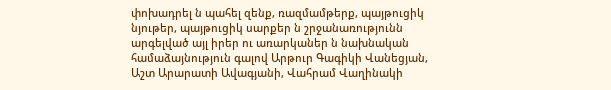փոխադրել ն պահել զենք, ռազմամթերք, պայթուցիկ նյութեր, պայթուցիկ սարքեր ն շրջանառությունն արգելված այլ իրեր ու առարկաներ ն նախնական համաձայնություն գալով Արթուր Գագիկի Վանեցյան, Աշտ Արարատի Ավագյանի, Վահրամ Վաղինակի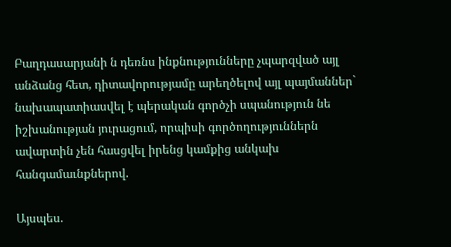Բաղդասարյանի ն դեռնս ինքնությունները չպարզված այլ անձանց հետ, դիտավորությամը արեղծելով այլ պայմաններ` նախապատիասվել է պերական գործչի սպանություն նե իշխանության յուրացում, որպիսի գործողություններն ավարտին չեն հասցվել իրենց կամքից անկախ հանգամաւնքներով.

Այսպես.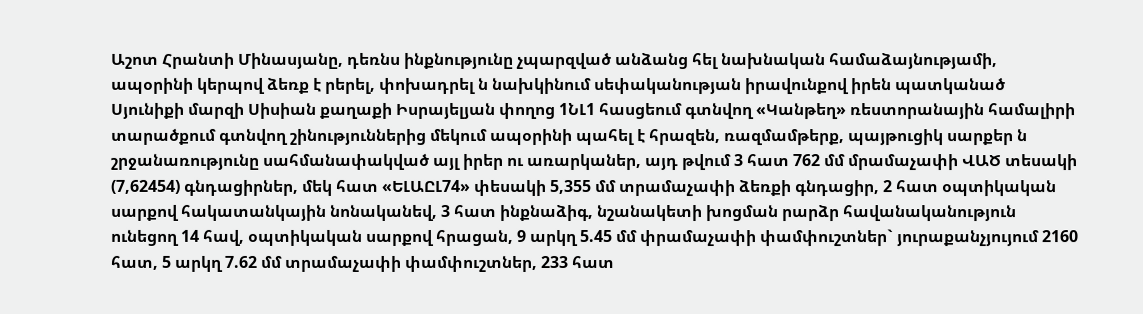Աշոտ Հրանտի Մինասյանը, դեռնս ինքնությունը չպարզված անձանց հել նախնական համաձայնությամի, ապօրինի կերպով ձեռք է րերել, փոխադրել ն նախկինում սեփականության իրավունքով իրեն պատկանած Սյունիքի մարզի Սիսիան քաղաքի Իսրայելյան փողոց 1ՆԼ1 հասցեում գտնվող «Կանթեղ» ռեստորանային համալիրի տարածքում գտնվող շինություններից մեկում ապօրինի պահել է հրազեն, ռազմամթերք, պայթուցիկ սարքեր ն շրջանառությունը սահմանափակված այլ իրեր ու առարկաներ, այդ թվում 3 հատ 762 մմ մրամաչափի ՎԱԾ տեսակի (7,62454) գնդացիրներ, մեկ հատ «ԵԼԱԸԼ74» փեսակի 5,355 մմ տրամաչափի ձեռքի գնդացիր, 2 հատ օպտիկական սարքով հակատանկային նոնականեվ, 3 հատ ինքնաձիգ, նշանակետի խոցման րարձր հավանականություն ունեցող 14 հավ, օպտիկական սարքով հրացան, 9 արկղ 5.45 մմ փրամաչափի փամփուշտներ` յուրաքանչյույում 2160 հատ, 5 արկղ 7.62 մմ տրամաչափի փամփուշտներ, 233 հատ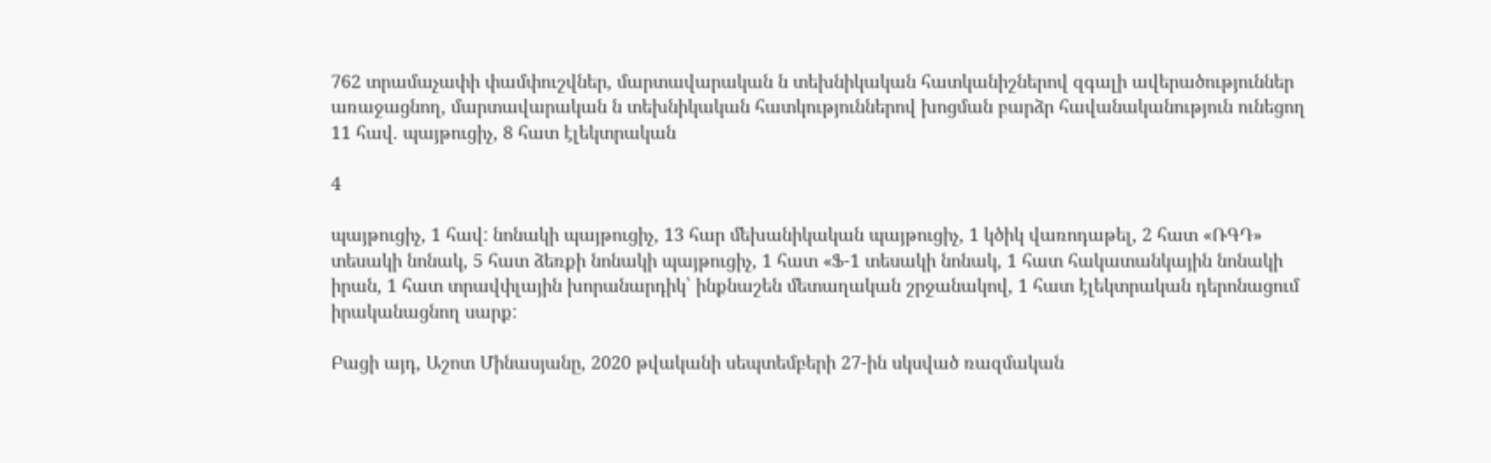762 տրամաչափի փամփուշվներ, մարտավարական ն տեխնիկական հատկանիշներով զգալի ավերածություններ առաջացնող, մարտավարական ն տեխնիկական հատկություններով խոցման բարձր հավանականություն ունեցող 11 հավ. պայթուցիչ, 8 հատ էլեկտրական

4

պայթուցիչ, 1 հավ: նոնակի պայթուցիչ, 13 հար մեխանիկական պայթուցիչ, 1 կծիկ վառոդաթել, 2 հատ «ՌԳԴ» տեսակի նոնակ, 5 հատ ձեռքի նոնակի պայթուցիչ, 1 հատ «Ֆ-1 տեսակի նոնակ, 1 հատ հակատանկային նոնակի իրան, 1 հատ տրավփլային խորանարդիկ՝ ինքնաշեն մետաղական շրջանակով, 1 հատ էլեկտրական դերոնացում իրականացնող սարք:

Բացի այդ, Աշոտ Մինասյանը, 2020 թվականի սեպտեմբերի 27-ին սկսված ռազմական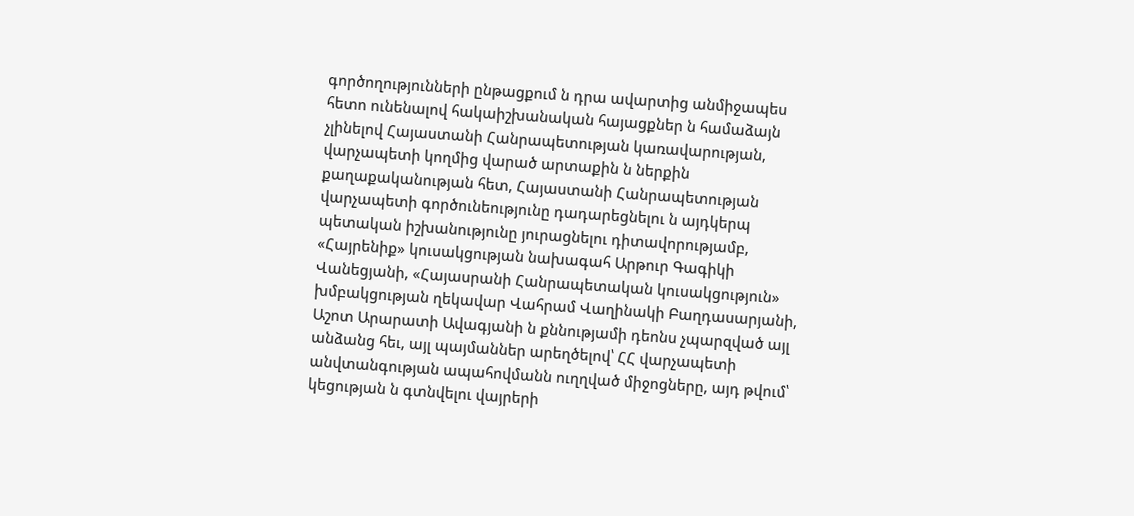գործողությունների ընթացքում ն դրա ավարտից անմիջապես հետո ունենալով հակաիշխանական հայացքներ ն համաձայն չլինելով Հայաստանի Հանրապետության կառավարության, վարչապետի կողմից վարած արտաքին ն ներքին քաղաքականության հետ, Հայաստանի Հանրապետության վարչապետի գործունեությունը դադարեցնելու ն այդկերպ պետական իշխանությունը յուրացնելու դիտավորությամբ, «Հայրենիք» կուսակցության նախագահ Արթուր Գագիկի Վանեցյանի, «Հայասրանի Հանրապետական կուսակցություն» խմբակցության ղեկավար Վահրամ Վաղինակի Բաղդասարյանի, Աշոտ Արարատի Ավագյանի ն քննությամի դեոնս չպարզված այլ անձանց հեւ, այլ պայմաններ արեղծելով՝ ՀՀ վարչապետի անվտանգության ապահովմանն ուղղված միջոցները, այդ թվում՝ կեցության ն գտնվելու վայրերի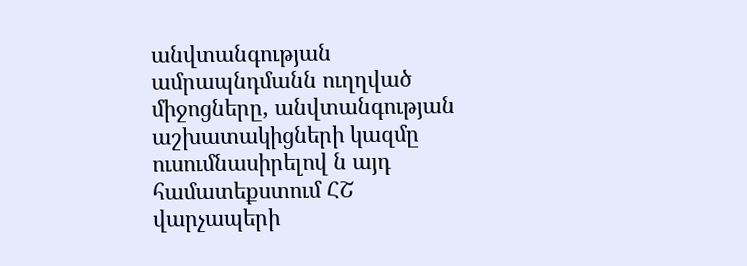անվտանգության ամրապնդմանն ուղղված միջոցները, անվտանգության աշխատակիցների կազմը ուսումնասիրելով ն այդ համատեքստում ՀՇ վարչապերի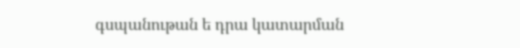գսպանութան ե դրա կատարման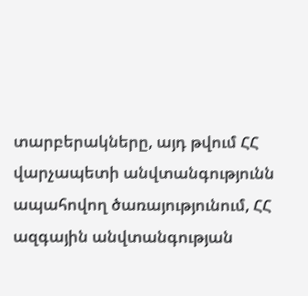տարբերակները, այդ թվում ՀՀ վարչապետի անվտանգությունն ապահովող ծառայությունում, ՀՀ ազգային անվտանգության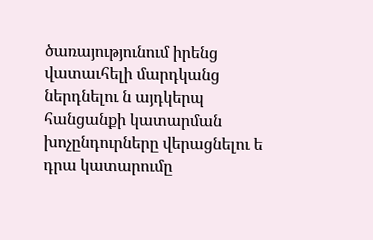ծառայությունում իրենց վատաւհելի մարդկանց ներդնելու ն այդկերպ հանցանքի կատարման խոչընդուրները վերացնելու ե դրա կատարումը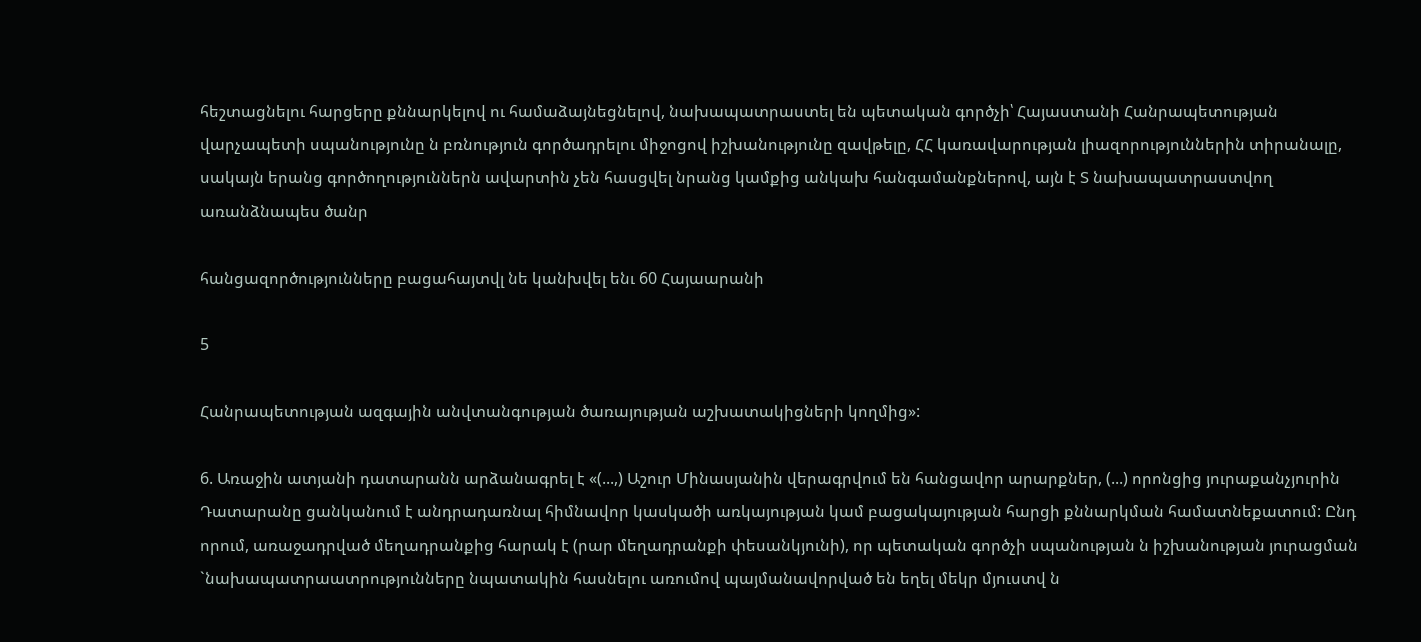հեշտացնելու հարցերը քննարկելով ու համաձայնեցնելով, նախապատրաստել են պետական գործչի՝ Հայաստանի Հանրապետության վարչապետի սպանությունը ն բռնություն գործադրելու միջոցով իշխանությունը զավթելը, ՀՀ կառավարության լիազորություններին տիրանալը, սակայն երանց գործողություններն ավարտին չեն հասցվել նրանց կամքից անկախ հանգամանքներով, այն է Տ նախապատրաստվող առանձնապես ծանր

հանցազործությունները բացահայտվլ նե կանխվել ենւ 60 Հայաարանի

5

Հանրապետության ազգային անվտանգության ծառայության աշխատակիցների կողմից»:

6. Առաջին ատյանի դատարանն արձանագրել է «(...,) Աշուր Մինասյանին վերագրվում են հանցավոր արարքներ, (...) որոնցից յուրաքանչյուրին Դատարանը ցանկանում է անդրադառնալ հիմնավոր կասկածի առկայության կամ բացակայության հարցի քննարկման համատնեքատում: Ընդ որում, առաջադրված մեղադրանքից հարակ է (րար մեղադրանքի փեսանկյունի), որ պետական գործչի սպանության ն իշխանության յուրացման `նախապատրաատրությունները նպատակին հասնելու առումով պայմանավորված են եղել մեկր մյուստվ ն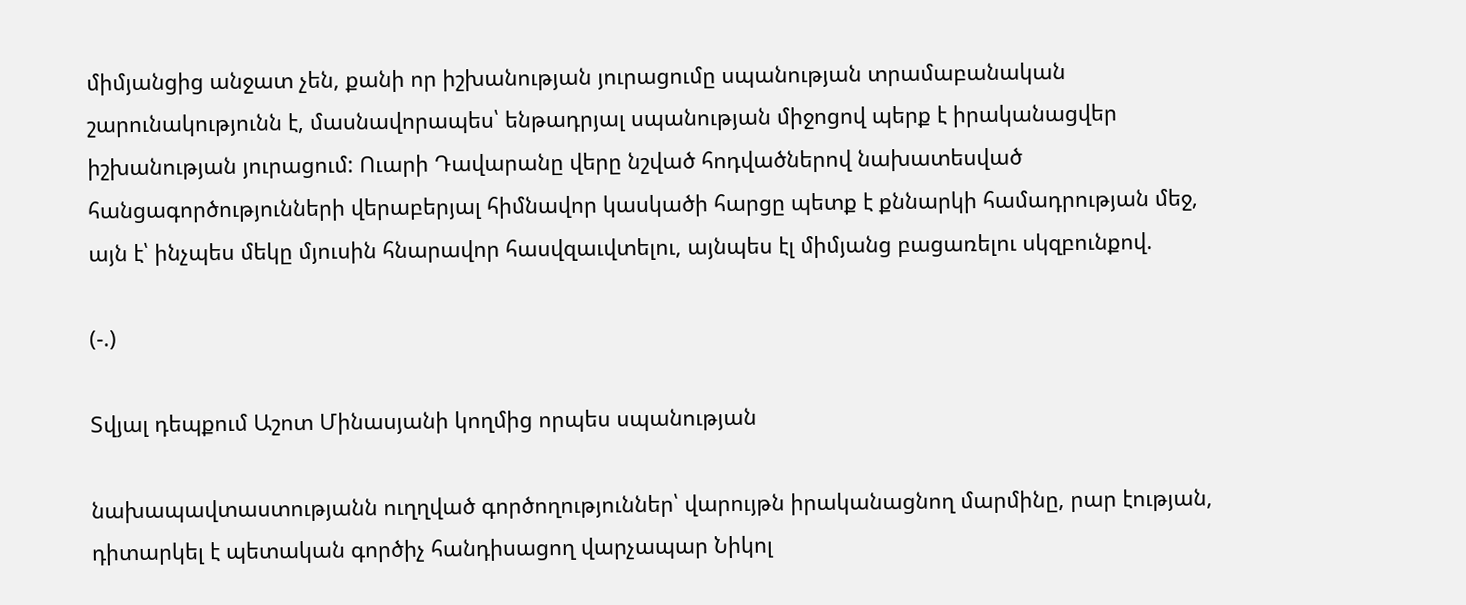միմյանցից անջատ չեն, քանի որ իշխանության յուրացումը սպանության տրամաբանական շարունակությունն է, մասնավորապես՝ ենթադրյալ սպանության միջոցով պերք է իրականացվեր իշխանության յուրացում: Ուարի Դավարանը վերը նշված հոդվածներով նախատեսված հանցագործությունների վերաբերյալ հիմնավոր կասկածի հարցը պետք է քննարկի համադրության մեջ, այն է՝ ինչպես մեկը մյուսին հնարավոր հասվզաւվտելու, այնպես էլ միմյանց բացառելու սկզբունքով.

(-.)

Տվյալ դեպքում Աշոտ Մինասյանի կողմից որպես սպանության

նախապավտաստությանն ուղղված գործողություններ՝ վարույթն իրականացնող մարմինը, րար էության, դիտարկել է պետական գործիչ հանդիսացող վարչապար Նիկոլ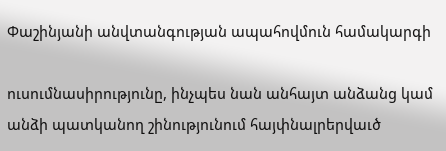Փաշինյանի անվտանգության ապահովմուն համակարգի

ուսումնասիրությունը, ինչպես նան անհայտ անձանց կամ անձի պատկանող շինությունում հայփնալրերվաւծ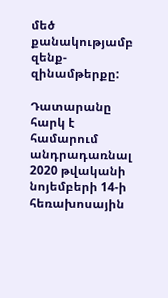մեծ քանակությամբ զենք-զինամթերքը:

Դատարանը հարկ է համարում անդրադառնալ 2020 թվականի նոյեմբերի 14-ի հեռախոսային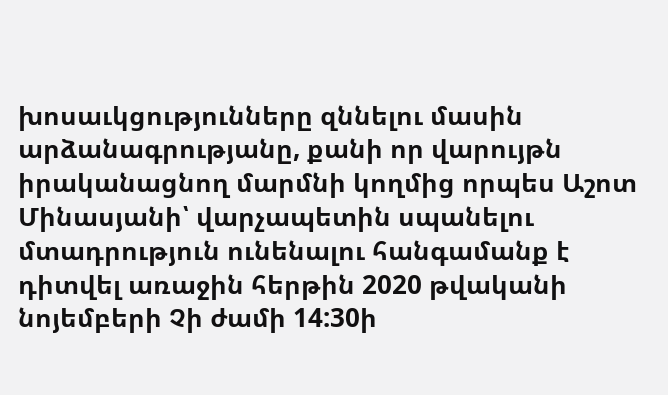խոսաւկցությունները զննելու մասին արձանագրությանը, քանի որ վարույթն իրականացնող մարմնի կողմից որպես Աշոտ Մինասյանի՝ վարչապետին սպանելու մտադրություն ունենալու հանգամանք է դիտվել առաջին հերթին 2020 թվականի նոյեմբերի Չի ժամի 14:30ի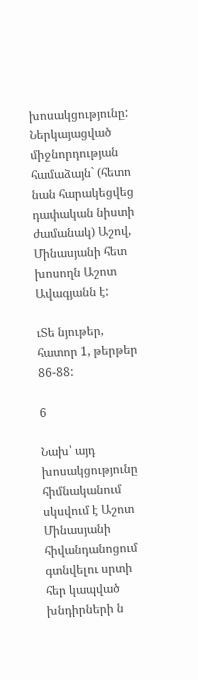խոսակցությունը: Ներկայացված միջնորդության համաձայն` (հետո նան հարակեցվեց դափական նիստի ժամանակ) Աշով, Մինասյանի հետ խոսողն Աշոտ Ավագյանն է:

ւՏե նյութեր, հատոր 1, թերթեր 86-88:

6

Նախ՝ այդ խոսակցությունը հիմնականում սկսվում է Աշոտ Մինասյանի հիվանդանոցում գտնվելու սրտի հեր կապված խնդիրների ն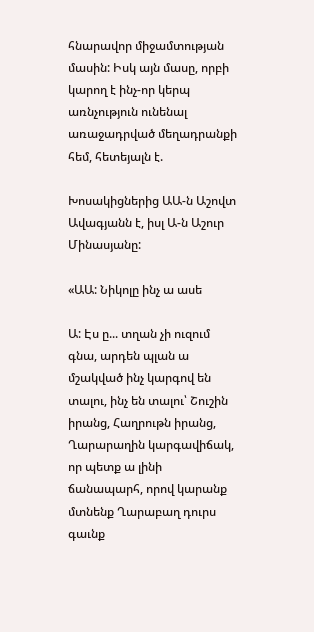հնարավոր միջամտության մասին: Իսկ այն մասը, որբի կարող է ինչ-որ կերպ առնչություն ունենալ առաջադրված մեղադրանքի հեմ, հետեյալն է.

Խոսակիցներից ԱԱ-ն Աշովտ Ավագյանն է, իսլ Ա-ն Աշուր Մինասյանը:

«ԱԱ: Նիկոլը ինչ ա ասե

Ա: Էս ը... տղան չի ուզում գնա, արդեն պլան ա մշակված ինչ կարգով են տալու, ինչ են տալու՝ Շուշին իրանց, Հաղրութն իրանց, Ղարարաղին կարգավիճակ, որ պետք ա լինի ճանապարհ, որով կարանք մտնենք Ղարաբաղ դուրս գաւնք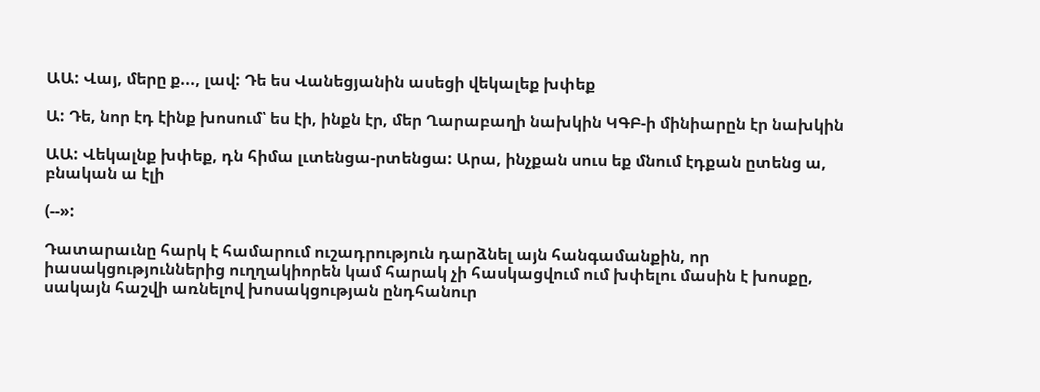ԱԱ: Վայ, մերը ք..., լավ: Դե ես Վանեցյանին ասեցի վեկալեք խփեք

Ա: Դե, նոր էդ էինք խոսում՝ ես էի, ինքն էր, մեր Ղարաբաղի նախկին ԿԳԲ-ի մինիարըն էր նախկին

ԱԱ: Վեկալնք խփեք, դն հիմա լւտենցա-րտենցա: Արա, ինչքան սուս եք մնում էդքան ըտենց ա, բնական ա էլի

(--»:

Դատարաւնը հարկ է համարում ուշադրություն դարձնել այն հանգամանքին, որ իասակցություններից ուղղակիորեն կամ հարակ չի հասկացվում ում խփելու մասին է խոսքը, սակայն հաշվի առնելով խոսակցության ընդհանուր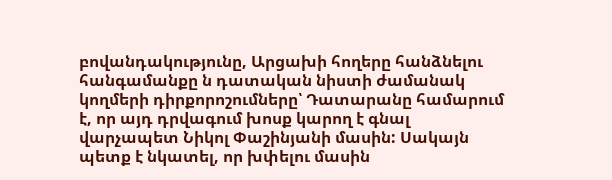բովանդակությունը, Արցախի հողերը հանձնելու հանգամանքը ն դատական նիստի ժամանակ կողմերի դիրքորոշումները՝ Դատարանը համարում է, որ այդ դրվագում խոսք կարող է գնալ վարչապետ Նիկոլ Փաշինյանի մասին: Սակայն պետք է նկատել, որ խփելու մասին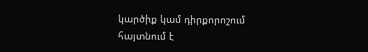կարծիք կամ դիրքորոշում հայտնում է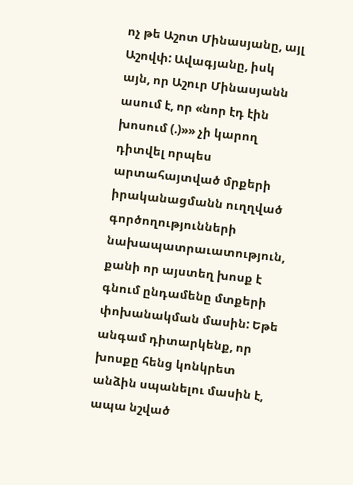ոչ թե Աշոտ Մինասյանը, այլ Աշովփ: Ավագյանը, իսկ այն, որ Աշուր Մինասյանն ասում է, որ «նոր էդ էին խոսում (.)»» չի կարող դիտվել որպես արտահայտված մրքերի իրականացմանն ուղղված գործողությունների նախապատրաւատություն, քանի որ այստեղ խոսք է գնում ընդամենը մտքերի փոխանակման մասին: Եթե անգամ դիտարկենք, որ խոսքը հենց կոնկրետ անձին սպանելու մասին է, ապա նշված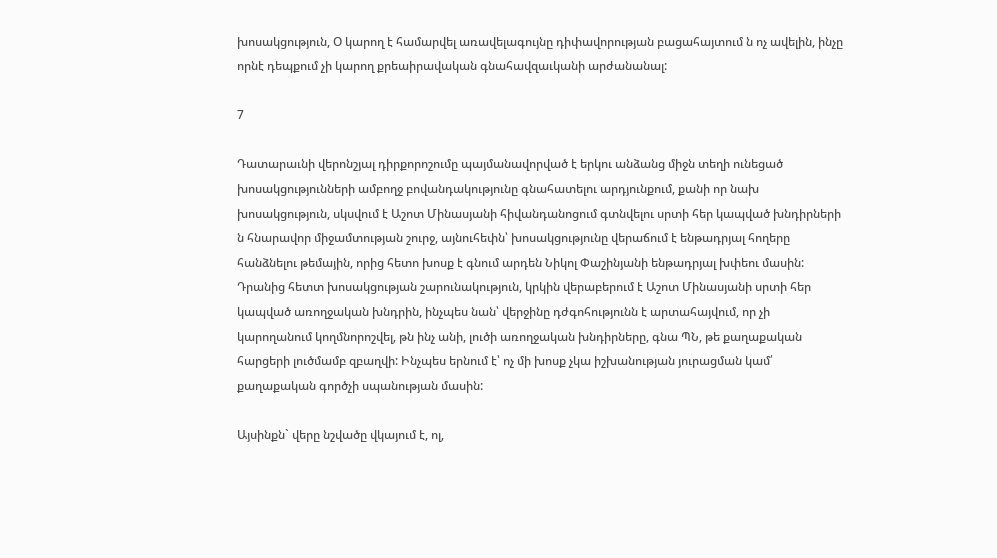խոսակցություն, Օ կարող է համարվել առավելագույնը դիփավորության բացահայտում ն ոչ ավելին, ինչը որնէ դեպքում չի կարող քրեաիրավական գնահավզաւկանի արժանանալ:

7

Դատարաւնի վերոնշյալ դիրքորոշումը պայմանավորված է երկու անձանց միջն տեղի ունեցած խոսակցությունների ամբողջ բովանդակությունը գնահատելու արդյունքում, քանի որ նախ խոսակցություն, սկսվում է Աշոտ Մինասյանի հիվանդանոցում գտնվելու սրտի հեր կապված խնդիրների ն հնարավոր միջամտության շուրջ, այնուհեփն՝ խոսակցությունը վերաճում է ենթադրյալ հողերը հանձնելու թեմային, որից հետո խոսք է գնում արդեն Նիկոլ Փաշինյանի ենթադրյալ խփեու մասին: Դրանից հետտ խոսակցության շարունակություն, կրկին վերաբերում է Աշոտ Մինասյանի սրտի հեր կապված առողջական խնդրին, ինչպես նան՝ վերջինը դժգոհությունն է արտահայվում, որ չի կարողանում կողմնորոշվել, թն ինչ անի, լուծի առողջական խնդիրները, գնա ՊՆ, թե քաղաքական հարցերի լուծմամբ զբաղվի: Ինչպես երնում է՝ ոչ մի խոսք չկա իշխանության յուրացման կամ՛ քաղաքական գործչի սպանության մասին:

Այսինքն` վերը նշվածը վկայում է, ոլ,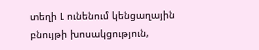տեղի Լ ունենում կենցաղային բնույթի խոսակցություն,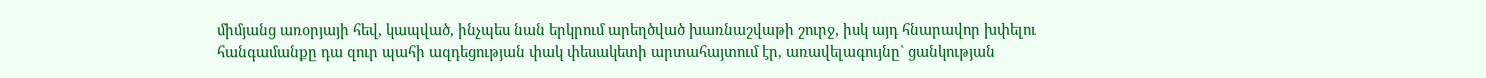միմյանց առօրյայի հեվ, կապված, ինչպես նան երկրում արեղծված խառնաշվաթի շուրջ, իսկ այդ հնարավոր խփելու հանգամանքը դա զուր պահի ազդեցության փակ փեսակետի արտահայտում էր, առավելագույնը` ցանկության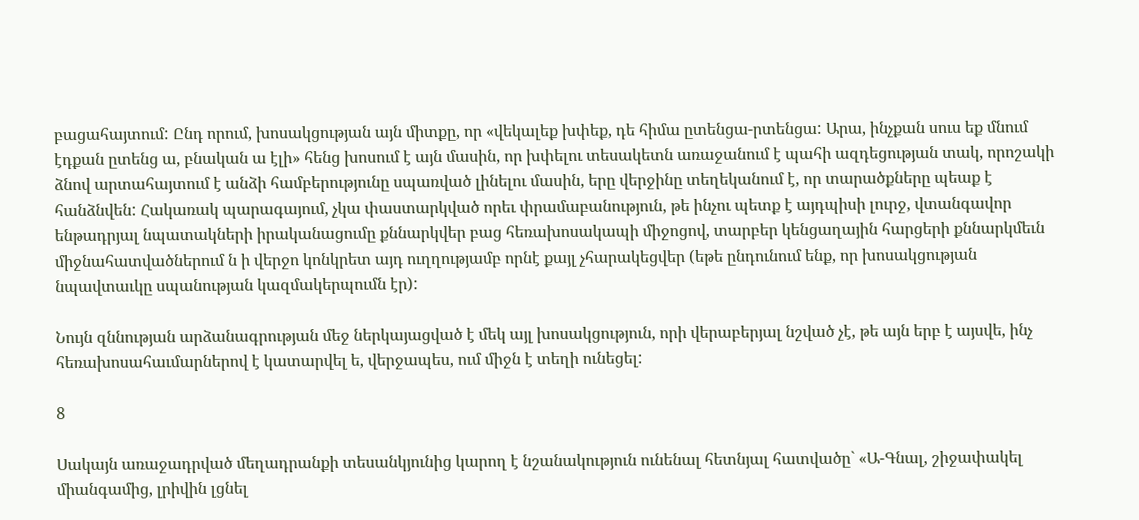բացահայտում: Ընդ որում, խոսակցության այն միտքը, որ «վեկալեք խփեք, դե հիմա ըտենցա-րտենցա: Արա, ինչքան սուս եք մնում էդքան ըտենց ա, բնական ա էլի» հենց խոսում է այն մասին, որ խփելու տեսակետն առաջանում է պահի ազդեցության տակ, որոշակի ձնով արտահայտում է անձի համբերությունը սպառված լինելու մասին, երը վերջինը տեղեկանում է, որ տարածքները պեաք է հանձնվեն: Հակառակ պարագայում, չկա փաստարկված որեւ փրամաբանություն, թե ինչու պետք է այդպիսի լուրջ, վտանգավոր ենթադրյալ նպատակների իրականացումը քննարկվեր բաց հեռախոսակապի միջոցով, տարբեր կենցաղային հարցերի քննարկմեւն միջնահատվածներում ն ի վերջո կոնկրետ այդ ուղղությամբ որնէ քայլ չհարակեցվեր (եթե ընդունում ենք, որ խոսակցության նպավտաւկը սպանության կազմակերպումն էր):

Նույն զննության արձանագրության մեջ ներկայացված է մեկ այլ խոսակցություն, որի վերաբերյալ նշված չէ, թե այն երբ է այսվե, ինչ հեռախոսահաւմարներով է կատարվել ե, վերջապես, ում միջն է տեղի ունեցել:

8

Սակայն առաջադրված մեղադրանքի տեսանկյունից կարող է նշանակություն ունենալ հետնյալ հատվածը` «Ա-Գնալ, շիջափակել միանգամից, լրիվին լցնել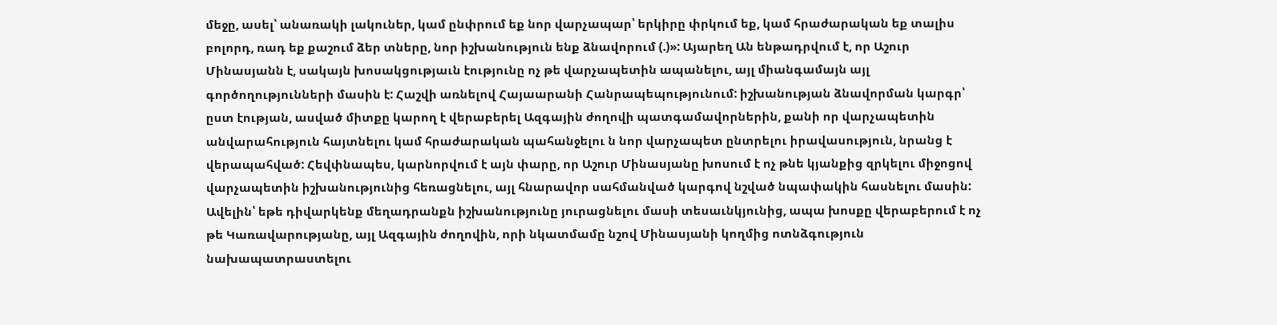մեջը, ասել՝ անառակի լակուներ, կամ ընփրում եք նոր վարչապար՝ երկիրը փրկում եք, կամ հրաժարական եք տալիս բոլորդ, ռադ եք քաշում ձեր տները, նոր իշխանություն ենք ձնավորում (.)»: Այարեղ Ան ենթադրվում է, որ Աշուր Մինասյանն է, սակայն խոսակցությաւն էությունը ոչ թե վարչապետին ապանելու, այլ միանգամայն այլ գործողությունների մասին է: Հաշվի առնելով Հայաարանի Հանրապեպությունում: իշխանության ձնավորման կարգր՝ ըստ էության, ասված միտքը կարող է վերաբերել Ազգային ժողովի պատգամավորներին, քանի որ վարչապետին անվարահություն հայտնելու կամ հրաժարական պահանջելու ն նոր վարչապետ ընտրելու իրավասություն, նրանց է վերապահված: Հեվփնապես, կարնորվում է այն փարը, որ Աշուր Մինասյանը խոսում է ոչ թնե կյանքից զրկելու միջոցով վարչապետին իշխանությունից հեռացնելու, այլ հնարավոր սահմանված կարգով նշված նպափակին հասնելու մասին: Ավելին՝ եթե դիվարկենք մեղադրանքն իշխանությունը յուրացնելու մասի տեսաւնկյունից, ապա խոսքը վերաբերում է ոչ թե Կառավարությանը, այլ Ազգային ժողովին, որի նկատմամը նշով Մինասյանի կողմից ոտնձգություն նախապատրաստելու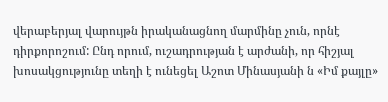վերաբերյալ վարույթն իրականացնող մարմինը չուն, որնէ դիրքորոշում: Ընդ որում, ուշադրության է արժանի, որ հիշյալ խոսակցությունը տեղի է ունեցել Աշոտ Մինասյանի ն «Իմ քայլը»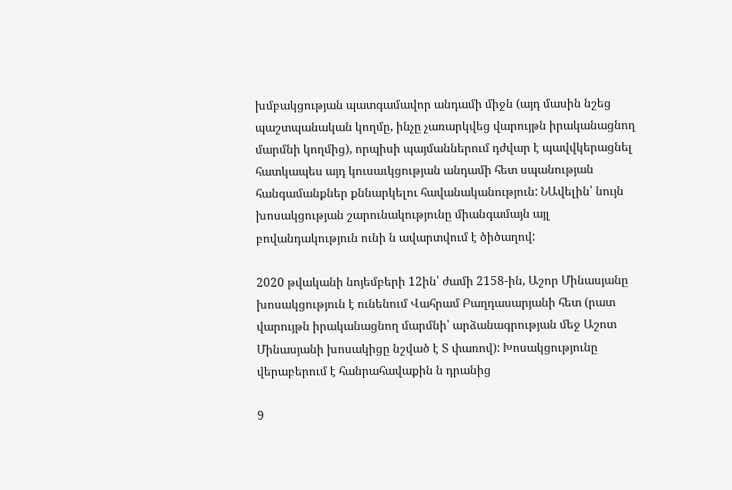խմբակցության պատգամավոր անդամի միջն (այդ մասին նշեց պաշտպանական կողմը, ինչը չառարկվեց վարույթն իրականացնող մարմնի կողմից), որպիսի պայմաններում դժվար է պավվկերացնել հատկապես այդ կուսաւկցության անդամի հետ սպանության հանգամանքներ քննարկելու հավանականություն: ՆԱվելին՝ նույն խոսակցության շարունակությունը միանգամայն այլ բովանդակություն ունի ն ավարտվում է ծիծաղով:

2020 թվականի նոյեմբերի 12ին՝ ժամի 2158-ին, Աշոր Մինասյանը խոսակցություն է ունենում Վահրամ Բաղդասարյանի հետ (րատ վարույթն իրականացնող մարմնի՝ արձանագրության մեջ Աշոտ Մինասյանի խոսակիցը նշված է Տ փառով): Խոսակցությունը վերաբերում է հանրահավաքին ն դրանից

9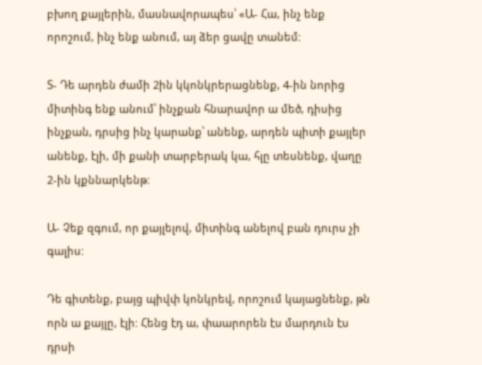բխող քայլերին, մասնավորապես՝ «Ա- Հա, ինչ ենք որոշում, ինչ ենք անում, այ ձեր ցավը տանեմ:

Տ- Դե արդեն ժամի 2ին կկոնկրերացնենք, 4-ին նորից միտինգ ենք անում՝ ինչքան հնարավոր ա մեծ, դիսից ինչքան, դրսից ինչ կարանք՝ անենք, արդեն պիտի քայլեր անենք, էլի, մի քանի տարբերակ կա, հլը տեսնենք, վաղը 2-ին կքննարկենթ:

Ա- Չեք զգում, որ քայլելով, միտինգ անելով բան դուրս չի գալիս:

Դե գիտենք, բայց պիվփ կոնկրեվ, որոշում կայացնենք, թն որն ա քայլը, էլի: Հենց էդ ա, փաարորեն էս մարդուն էս դրսի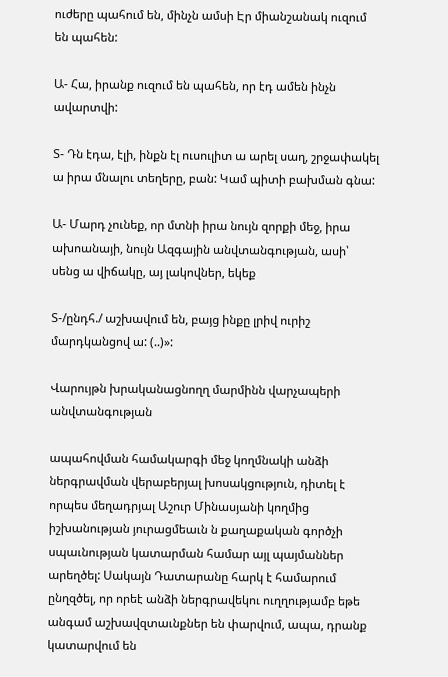ուժերը պահում են, մինչն ամսի Էր միանշանակ ուզում են պահեն:

Ա- Հա, իրանք ուզում են պահեն, որ էդ ամեն ինչն ավարտվի:

Տ- Դն էդա, էլի, ինքն էլ ուսուլիտ ա արել սաղ, շրջափակել ա իրա մնալու տեղերը, բան: Կամ պիտի բախման գնա:

Ա- Մարդ չունեք, որ մտնի իրա նույն զորքի մեջ, իրա ախոանայի, նույն Ազգային անվտանգության, ասի՝ սենց ա վիճակը, այ լակովներ, եկեք

Տ-/ընդհ./ աշխավում են, բայց ինքը լրիվ ուրիշ մարդկանցով ա: (..)»:

Վարույթն խրականացնողղ մարմինն վարչապերի անվտանգության

ապահովման համակարգի մեջ կողմնակի անձի ներգրավման վերաբերյալ խոսակցություն, դիտել է որպես մեղադրյալ Աշուր Մինասյանի կողմից իշխանության յուրացմեաւն ն քաղաքական գործչի սպաւնության կատարման համար այլ պայմաններ արեղծել: Սակայն Դատարանը հարկ է համարում ընղզծել, որ որեէ անձի ներգրավեկու ուղղությամբ եթե անգամ աշխավզտաւնքներ են փարվում, ապա, դրանք կատարվում են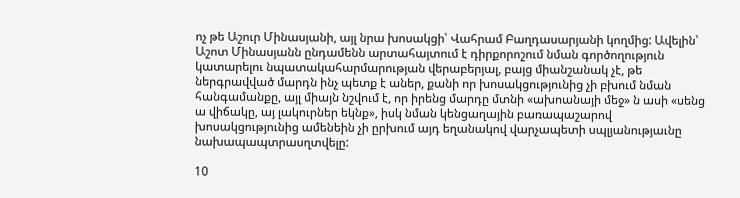ոչ թե Աշուր Մինասյանի, այլ նրա խոսակցի՝ Վահրամ Բաղդասարյանի կողմից: Ավելին՝ Աշոտ Մինասյանն ընդամենն արտահայտում է դիրքորոշում նման գործողություն կատարելու նպատակահարմարության վերաբերյալ, բայց միանշանակ չէ, թե ներգրավված մարդն ինչ պետք է աներ, քանի որ խոսակցությունից չի բխում նման հանգամանքը, այլ միայն նշվում է, որ իրենց մարդը մտնի «ախոանայի մեջ» ն ասի «սենց ա վիճակը, այ լակուրներ եկնք», իսկ նման կենցաղային բառապաշարով խոսակցությունից ամենեին չի ըրխում այդ եղանակով վարչապետի սպլյանությաւնը նախապապտրասղտվելը:

10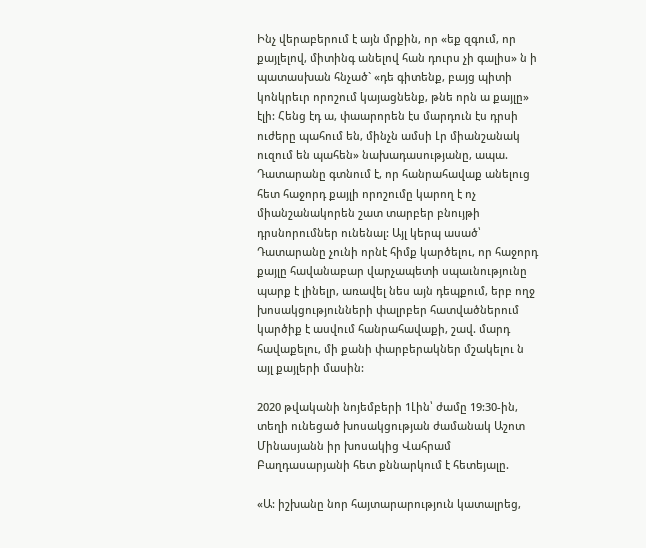Ինչ վերաբերում է այն մրքին, որ «եք զգում, որ քայլելով, միտինգ անելով հան դուրս չի գալիս» ն ի պատասխան հնչած` «դե գիտենք, բայց պիտի կոնկրեւր որոշում կայացնենք, թնե որն ա քայլը» էլի: Հենց էդ ա, փաարորեն էս մարդուն էս դրսի ուժերը պահում են, մինչն ամսի Լր միանշանակ ուզում են պահեն» նախադասությանը, ապա. Դատարանը գտնում է, որ հանրահավաք անելուց հետ հաջորդ քայլի որոշումը կարող է ոչ միանշանակորեն շատ տարբեր բնույթի դրսնորումներ ունենալ: Այլ կերպ ասած՝ Դատարանը չունի որնէ հիմք կարծելու, որ հաջորդ քայլը հավանաբար վարչապետի սպաւնությունը պարք է լինելր, առավել նես այն դեպքում, երբ ողջ խոսակցությունների փալրբեր հատվածներում կարծիք է ասվում հանրահավաքի, շավ. մարդ հավաքելու, մի քանի փարբերակներ մշակելու ն այլ քայլերի մասին:

2020 թվականի նոյեմբերի 1Լին՝ ժամը 19:30-ին, տեղի ունեցած խոսակցության ժամանակ Աշոտ Մինասյանն իր խոսակից Վահրամ Բաղդասարյանի հետ քննարկում է հետեյալը.

«Ա: իշխանը նոր հայտարարություն կատալրեց,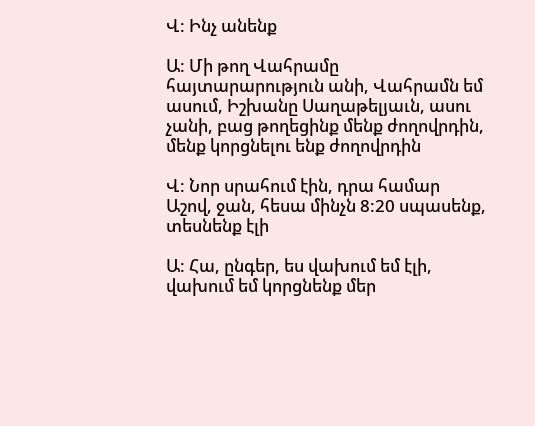Վ: Ինչ անենք

Ա: Մի թող Վահրամը հայտարարություն անի, Վահրամն եմ ասում, Իշխանը Սաղաթելյաւն, ասու չանի, բաց թողեցինք մենք ժողովրդին, մենք կորցնելու ենք ժողովրդին

Վ: Նոր սրահում էին, դրա համար Աշով, ջան, հեսա մինչն 8:20 սպասենք, տեսնենք էլի

Ա: Հա, ընգեր, ես վախում եմ էլի, վախում եմ կորցնենք մեր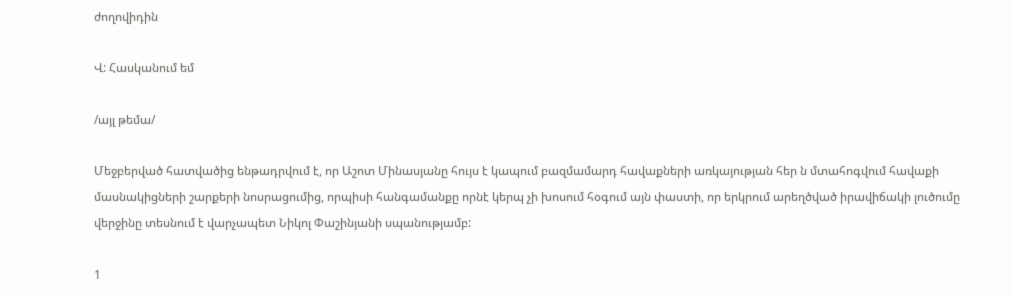ժողովիդին

Վ: Հասկանում եմ

/այլ թեմա/

Մեջբերված հատվածից ենթադրվում է, որ Աշոտ Մինասյանը հույս է կապում բազմամարդ հավաքների առկայության հեր ն մտահոգվում հավաքի մասնակիցների շարքերի նոսրացումից, որպիսի հանգամանքը որնէ կերպ չի խոսում հօգում այն փաստի, որ երկրում արեղծված իրավիճակի լուծումը վերջինը տեսնում է վարչապետ Նիկոլ Փաշինյանի սպանությամբ:

1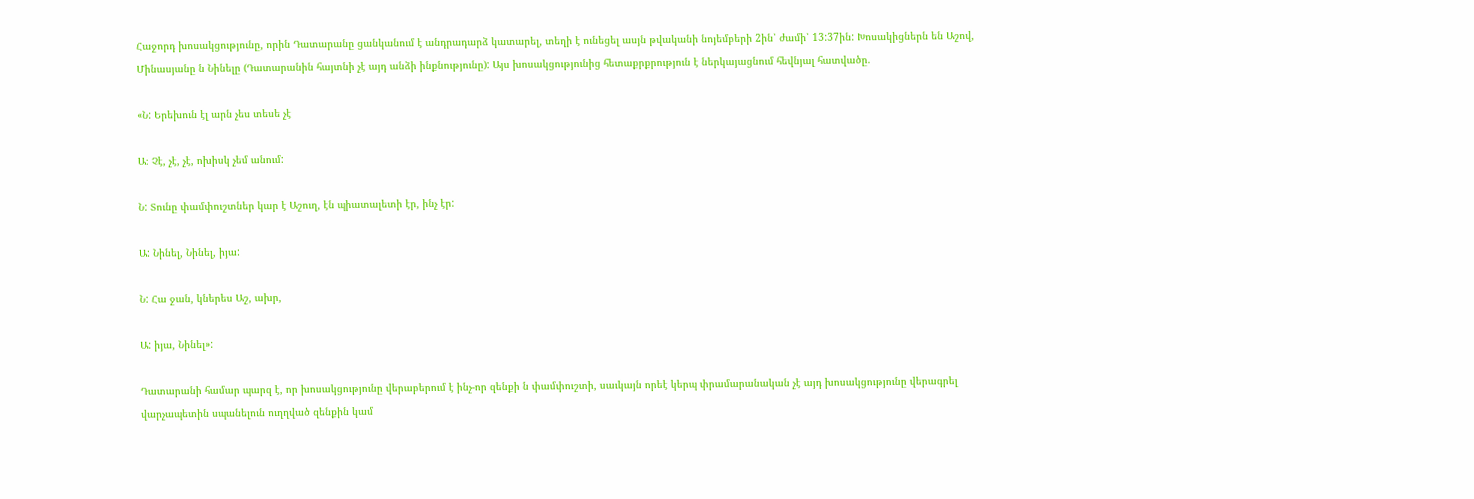Հաջորդ խոսակցությունը, որին Դատարանը ցանկանում է անդրադարձ կատարել, տեղի է ունեցել ասյն թվականի նոյեմբերի 2ին՝ ժամի՝ 13:37ին: Խոսակիցներն են Աշով, Մինասյանը ն Նինելը (Դատարանին հայտնի չէ այդ անձի ինքնությունը): Այս խոսակցությունից հետաքրքրություն է ներկայացնում հեվնյալ հատվածը.

«Ն: Երեխուն էլ արն չես տեսե չէ

Ա։ Չէ, չէ, չէ, ոխիսկ չեմ անում:

Ն: Տունը փամփուշտներ կար է Աշուղ, էն պիատալետի էր, ինչ էր:

Ա: Նինել, Նինել, իյա:

Ն: Հա ջան, կներես Աշ, ախր,

Ա: իյա, Նինել»:

Դատարանի համար պարզ է, որ խոսակցությունը վերաբերում է ինչ-որ զենքի ն փամփուշտի, սաւկայն որեէ կերպ փրամարանական չէ այդ խոսակցությունը վերագրել վարչապետին սպանելուն ուղղված զենքին կամ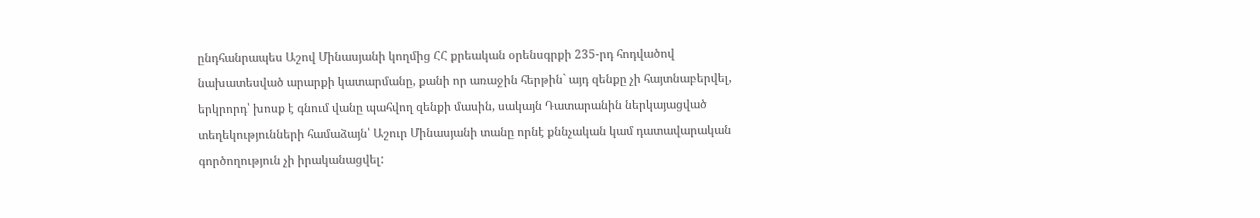ընդհանրապես Աշով Մինասյանի կողմից ՀՀ քրեական օրենսգրքի 235-րդ հոդվածով նախատեսված արարքի կատարմանը, քանի որ առաջին հերթին` այդ զենքը չի հայտնաբերվել, երկրորդ՝ խոսք է գնում վանը պահվող զենքի մասին, սակայն Դատարանին ներկայացված տեղեկությունների համաձայն՝ Աշուր Մինասյանի տանը որնէ քննչական կամ դատավարական գործողություն չի իրականացվել: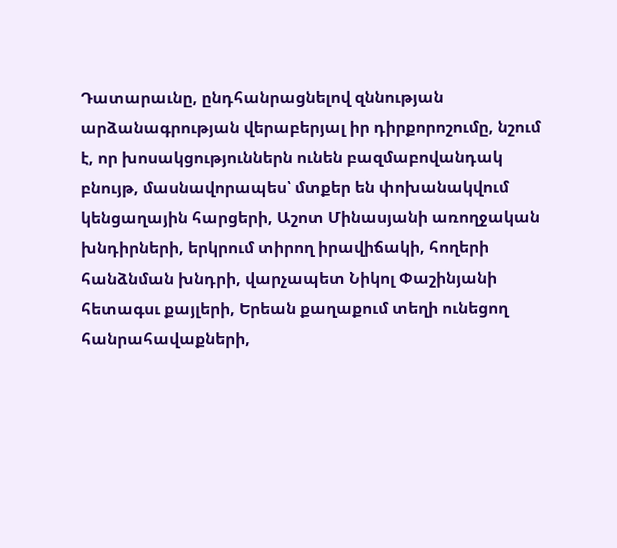Դատարաւնը, ընդհանրացնելով զննության արձանագրության վերաբերյալ իր դիրքորոշումը, նշում է, որ խոսակցություններն ունեն բազմաբովանդակ բնույթ, մասնավորապես՝ մտքեր են փոխանակվում կենցաղային հարցերի, Աշոտ Մինասյանի առողջական խնդիրների, երկրում տիրող իրավիճակի, հողերի հանձնման խնդրի, վարչապետ Նիկոլ Փաշինյանի հետագսւ քայլերի, Երեան քաղաքում տեղի ունեցող հանրահավաքների,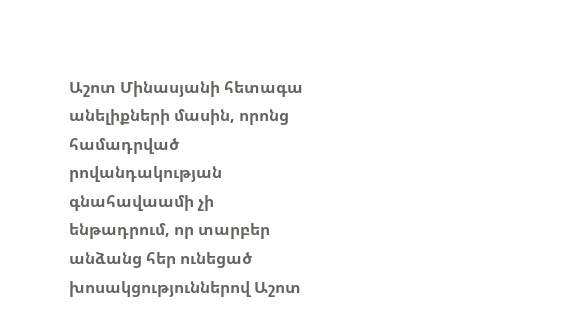Աշոտ Մինասյանի հետագա անելիքների մասին, որոնց համադրված րովանդակության գնահավաամի չի ենթադրում, որ տարբեր անձանց հեր ունեցած խոսակցություններով Աշոտ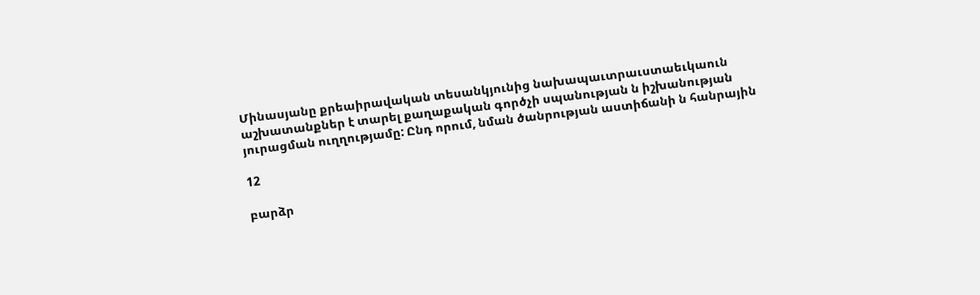Մինասյանը քրեաիրավական տեսանկյունից նախապաւտրաւստաեւկաուն աշխատանքներ է տարել քաղաքական գործչի սպանության ն իշխանության յուրացման ուղղությամը: Ընդ որում, նման ծանրության աստիճանի ն հանրային

12

բարձր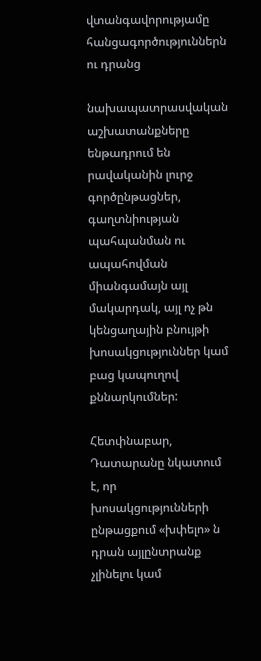վտանգավորությամը հանցագործություններն ու դրանց

նախապատրասվական աշխատանքները ենթադրում են րավականին լուրջ գործընթացներ, գաղտնիության պահպանման ու ապահովման միանգամայն այլ մակարդակ, այլ ոչ թն կենցաղային բնույթի խոսակցություններ կամ բաց կապուղով քննարկումներ:

Հետփնաբար, Դատարանը նկատում է, որ խոսակցությունների ընթացքում «խփելո» ն դրան այլընտրանք չլինելու կամ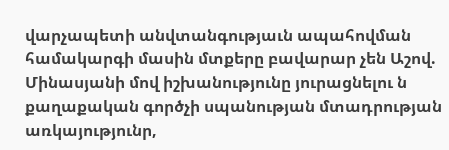վարչապետի անվտանգությաւն ապահովման համակարգի մասին մտքերը բավարար չեն Աշով. Մինասյանի մով իշխանությունը յուրացնելու ն քաղաքական գործչի սպանության մտադրության առկայությունր,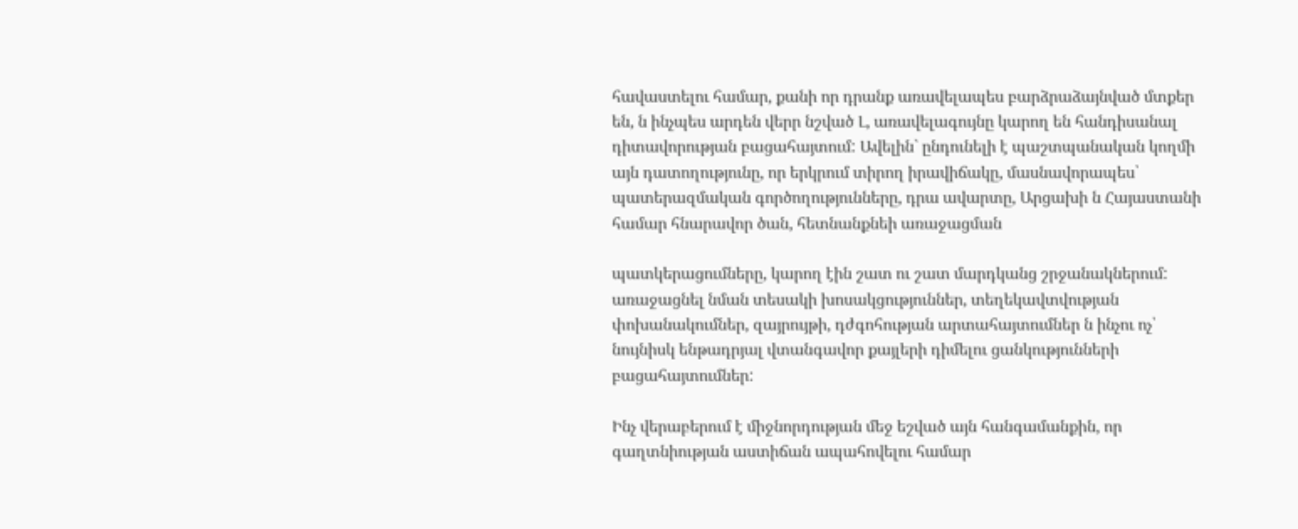հավաստելու համար, քանի որ դրանք առավելապես բարձրաձայնված մտքեր են, ն ինչպես արդեն վերր նշված Լ, առավելագույնը կարող են հանդիսանալ դիտավորության բացահայտում: Ավելին` ընդունելի է պաշտպանական կողմի այն դատողությունը, որ երկրում տիրող իրավիճակը, մասնավորապես՝ պատերազմական գործողությունները, դրա ավարտը, Արցախի ն Հայաստանի համար հնարավոր ծան, հետնանքնեի առաջացման

պատկերացումները, կարող էին շատ ու շատ մարդկանց շրջանակներում: առաջացնել նման տեսակի խոսակցություններ, տեղեկավտվության փոխանակումներ, զայրույթի, դժգոհության արտահայտումներ ն ինչու ոչ՝ նույնիսկ ենթադրյալ վտանգավոր քայլերի դիմելու ցանկությունների բացահայտումներ:

Ինչ վերաբերում է միջնորդության մեջ եշված այն հանգամանքին, որ գաղտնիության աստիճան ապահովելու համար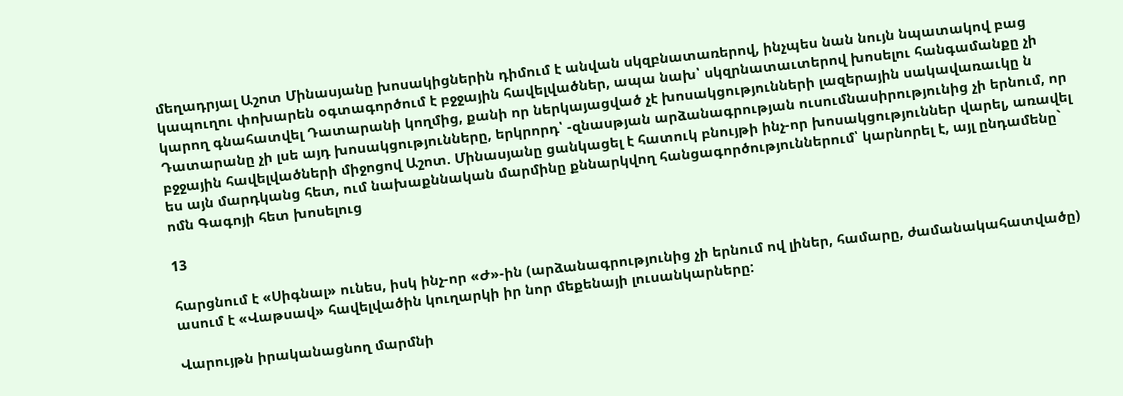մեղադրյալ Աշոտ Մինասյանը խոսակիցներին դիմում է անվան սկզբնատառերով, ինչպես նան նույն նպատակով բաց կապուղու փոխարեն օգտագործում է բջջային հավելվածներ, ապա նախ՝ սկզրնատաւտերով խոսելու հանգամանքը չի կարող գնահատվել Դատարանի կողմից, քանի որ ներկայացված չէ խոսակցությունների լազերային սակավառաւկը ն Դատարանը չի լսե այդ խոսակցությունները, երկրորդ՝ -զնասթյան արձանագրության ուսումնասիրությունից չի երնում, որ բջջային հավելվածների միջոցով Աշոտ. Մինասյանը ցանկացել է հատուկ բնույթի ինչ-որ խոսակցություններ վարել, առավել ես այն մարդկանց հետ, ում նախաքննական մարմինը քննարկվող հանցագործություններում՝ կարնորել է, այլ ընդամենը` ոմն Գագոյի հետ խոսելուց

13

հարցնում է «Սիգնալ» ունես, իսկ ինչ-որ «Ժ»-ին (արձանագրությունից չի երնում ով լիներ, համարը, ժամանակահատվածը) ասում է «Վաթսավ» հավելվածին կուղարկի իր նոր մեքենայի լուսանկարները:

Վարույթն իրականացնող մարմնի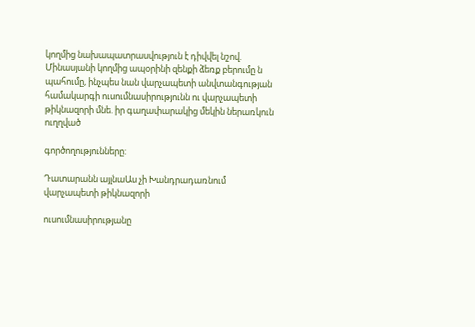կողմից նախապատրասվություն է դիվվել նշով. Մինասյանի կողմից ապօրինի զենքի ձեռք բերումը ն պահումը, ինչպես նան վարչապետի անվտանգության համակարգի ուսումնասիրությունն ու վարչապետի թիկնազորի մնե. իր գաղափարակից մեկին ներառկուն ուղղված

գործողությունները:

Դատարանն այլնաԱս չի Խանդրադառնում վարչապետի թիկնազորի

ուսումնասիրությանը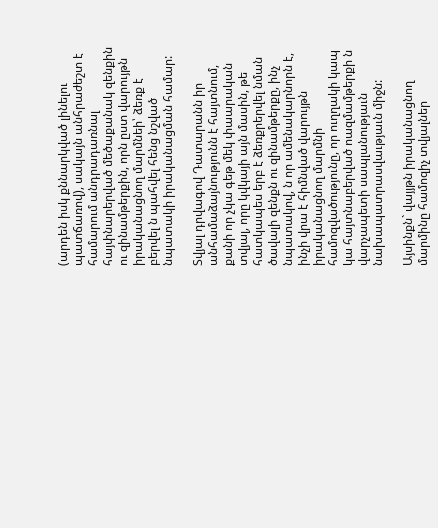(արդեն իսկ քննարկված լինելու պատճառով), սակայն անհրաժեշտ է համարում անդրադառնալ հայփնարերված մեծաքանակ զենքին ու զինամթերքին, որն ըստ վարույթն իրականացնող մարմնեի՝ ձեռք է բերվել ն պահվել հենց նշված նպատակի իրականացման համար:

Տվյալ դրվագով Դատարանն իր անհամաձայնությունն է հայտնում, քանի որ չկա գեթ մեկ փաարական տվյալ, որը կվկայի այն մասին, թե հատկապես երբ է ձեռքրերվել նման ծավալի զենքն ու զինամթերքը, ինչ նպատակով, ն որ ամենակարնորն է, ինչի վրա է հիմնված վարույթն իրականացնող մարմնի համոզվածությունը, որ ուղղակի կապ կա հայտնաբերված ոազմամթերքի ն վարչապետի սապլանությաւն նախապատրասվաւթյաւն միջն:

Այսինքն` վայյթն իրականացնող մարմինը համոզիչ տվյալներ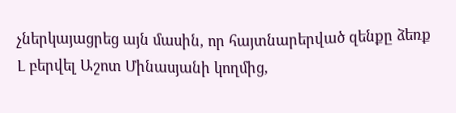չներկայացրեց այն մասին, որ հայտնարերված զենքը ձեռք Լ բերվել Աշոտ Մինասյանի կողմից,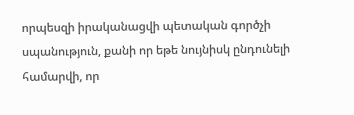որպեսզի իրականացվի պետական գործչի սպանություն, քանի որ եթե նույնիսկ ընդունելի համարվի, որ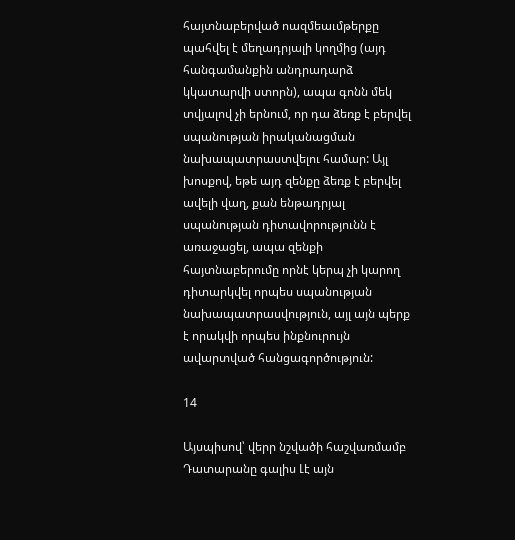հայտնաբերված ոազմեաւմթերքը պահվել է մեղադրյալի կողմից (այդ հանգամանքին անդրադարձ կկատարվի ստորն), ապա գոնն մեկ տվյալով չի երնում, որ դա ձեռք է բերվել սպանության իրականացման նախապատրաստվելու համար: Այլ խոսքով, եթե այդ զենքը ձեռք է բերվել ավելի վաղ, քան ենթադրյալ սպանության դիտավորությունն է առաջացել, ապա զենքի հայտնաբերումը որնէ կերպ չի կարող դիտարկվել որպես սպանության նախապատրասվություն, այլ այն պերք է որակվի որպես ինքնուրույն ավարտված հանցագործություն:

14

Այսպիսով՝ վերր նշվածի հաշվառմամբ Դատարանը գալիս Լէ այն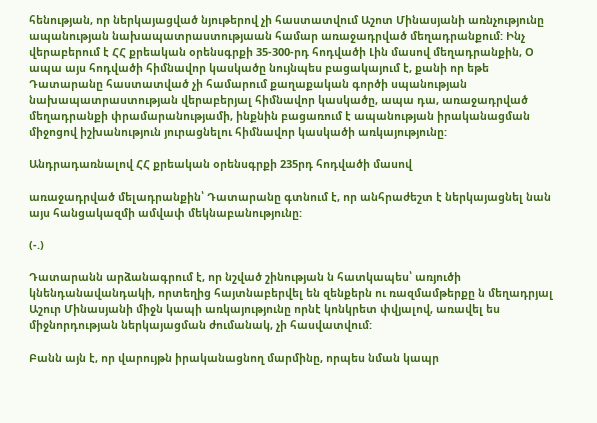հենության, որ ներկայացված նյութերով չի հաստատվում Աշոտ Մինասյանի առնչությունը ապանության նախապատրաստությաան համար առաջադրված մեղադրանքում: Ինչ վերաբերում է ՀՀ քրեական օրենսգրքի 35-300-րդ հոդվածի Լին մասով մեղադրանքին, Օ ապա այս հոդվածի հիմնավոր կասկածը նույնպես բացակայում է, քանի որ եթե Դատարանը հաստատված չի համարում քաղաքական գործի սպանության նախապատրաստության վերաբերյալ հիմնավոր կասկածը, ապա դա, առաջադրված մեղադրանքի փրամարանությամի, ինքնին բացառում է ապանության իրականացման միջոցով իշխանություն յուրացնելու հիմնավոր կասկածի առկայությունը:

Անդրադառնալով ՀՀ քրեական օրենսգրքի 235րդ հոդվածի մասով

առաջադրված մելադրանքին՝ Դատարանը գտնում է, որ անհրաժեշտ է ներկայացնել նան այս հանցակազմի ամվափ մեկնաբանությունը:

(-.)

Դատարանն արձանագրում է, որ նշված շինության ն հատկապես՝ առյուծի կնենդանավանդակի, որտեղից հայտնաբերվել են զենքերն ու ռազմամթերքը ն մեղադրյալ Աշուր Մինասյանի միջն կապի առկայությունը որնէ կոնկրետ փվյալով, առավել ես միջնորդության ներկայացման ժումանակ, չի հասվատվում:

Բանն այն է, որ վարույթն իրականացնող մարմինը, որպես նման կապր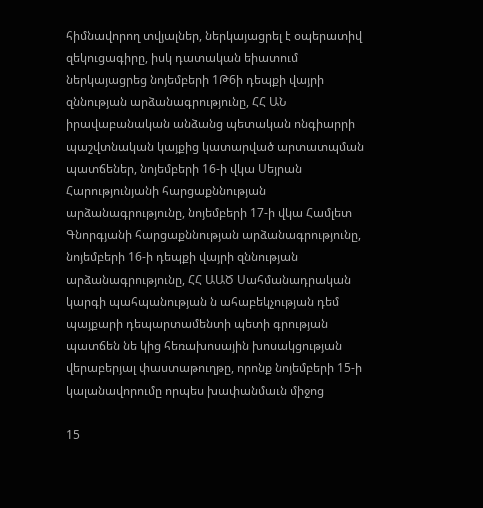հիմնավորող տվյալներ, ներկայացրել է օպերատիվ զեկուցագիրը, իսկ դատական եիատում ներկայացրեց նոյեմբերի 1Թ6ի դեպքի վայրի զննության արձանագրությունը, ՀՀ ԱՆ իրավաբանական անձանց պետական ոնգիարրի պաշվտնական կայքից կատարված արտատպման պատճեներ, նոյեմբերի 16-ի վկա Սեյրան Հարությունյանի հարցաքննության արձանագրությունը, նոյեմբերի 17-ի վկա Համլետ Գնորգյանի հարցաքննության արձանագրությունը, նոյեմբերի 16-ի դեպքի վայրի զննության արձանագրությունը, ՀՀ ԱԱԾ Սահմանադրական կարգի պահպանության ն ահաբեկչության դեմ պայքարի դեպարտամենտի պետի գրության պատճեն նե կից հեռախոսային խոսակցության վերաբերյալ փաստաթուղթը, որոնք նոյեմբերի 15-ի կալանավորումը որպես խափանմաւն միջոց

15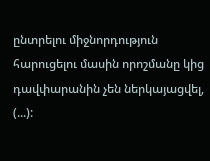ընտրելու միջնորդություն հարուցելու մասին որոշմանը կից դավփարանին չեն ներկայացվել, (...):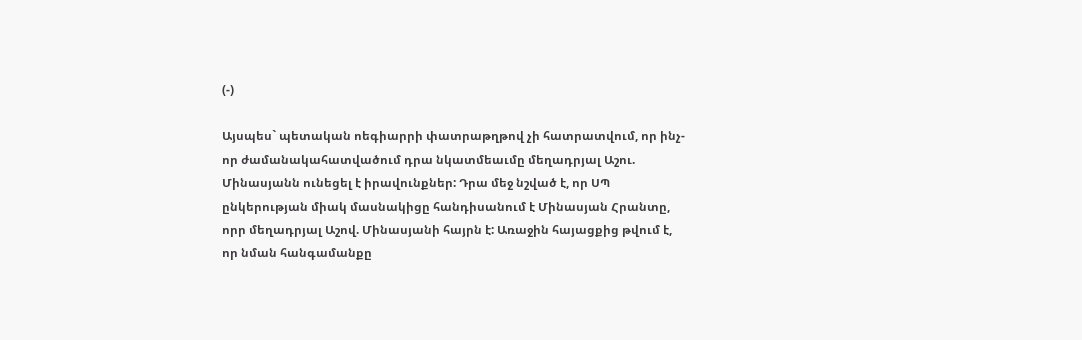(-)

Այսպես` պետական ոեգիարրի փատրաթղթով չի հատրատվում, որ ինչ-որ ժամանակահատվածում դրա նկատմեաւմը մեղադրյալ Աշու. Մինասյանն ունեցել է իրավունքներ: Դրա մեջ նշված է, որ ՍՊ ընկերության միակ մասնակիցը հանդիսանում է Մինասյան Հրանտը, որր մեղադրյալ Աշով. Մինասյանի հայրն է: Առաջին հայացքից թվում է, որ նման հանգամանքը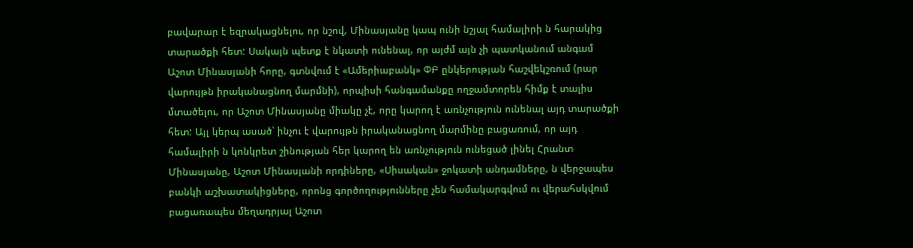բավարար է եզրակացնելու, որ նշով, Մինասյանը կապ ունի նշյալ համալիրի ն հարակից տարածքի հետ: Սակայն պետք է նկատի ունենալ, որ այժմ այն չի պատկանում անգամ Աշոտ Մինասյանի հորը, գտնվում է «Ամերիաբանկ» ՓԲ ընկերության հաշվեկշռում (րար վարույթն իրականացնող մարմնի), որպիսի հանգամանքը ողջամտորեն հիմք է տալիս մտածելու, որ Աշոտ Մինասյանը միակը չէ, որը կարող է առնչություն ունենալ այդ տարածքի հետ: Այլ կերպ ասած՝ ինչու է վարույթն իրականացնող մարմինը բացառում, որ այդ համալիրի ն կոնկրետ շինության հեր կարող են առնչություն ունեցած լինել Հրանտ Մինասյանը, Աշոտ Մինասյանի որդիները, «Սիսական» ջոկատի անդամները, ն վերջապես բանկի աշխատակիցները, որոնց գործողությունները չեն համակարգվում ու վերահսկվում բացառապես մեղադրյալ Աշոտ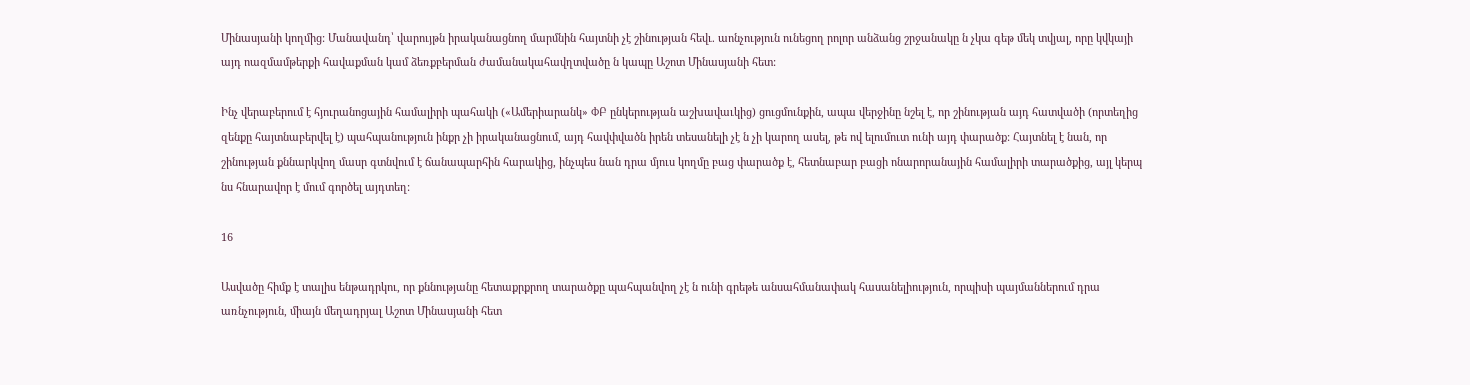Մինասյանի կողմից: Մանավանդ՝ վարույթն իրականացնող մարմնին հայտնի չէ շինության հեվւ. աոնչություն ունեցող րոլոր անձանց շրջանակը ն չկա գեթ մեկ տվյալ, որը կվկայի այդ ոազմամթերքի հավաքման կամ ձեռքբերման ժամանակահավղտվածը ն կապը Աշոտ Մինասյանի հետ:

Ինչ վերաբերում է հյուրանոցային համալիրի պահակի («Ամերիարանկ» ՓԲ ընկերության աշխավաւկից) ցուցմունքին, ապա վերջինը նշել է, որ շինության այդ հատվածի (որտեղից զենքը հայտնաբերվել է) պահպանություն ինքր չի իրականացնում, այդ հավփվածն իրեն տեսանելի չէ ն չի կարող ասել, թե ով ելումուտ ունի այդ փարածք: Հայտնել է նան, որ շինության քննարկվող մասր գտնվում է ճանապարհին հարակից, ինչպես նան դրա մյուս կողմը բաց փարածք է, հետնաբար բացի ոնարորանային համալիրի տարածքից, այլ կերպ նս հնարավոր է մում գործել այդտեղ:

16

Ասվածը հիմք է տալիս ենթադրկու, որ քննությանը հետաքրքրող տարածքը պահպանվող չէ ն ունի գրեթե անսահմանափակ հասանելիություն, որպիսի պայմաններում դրա առնչություն, միայն մեղադրյալ Աշոտ Մինասյանի հետ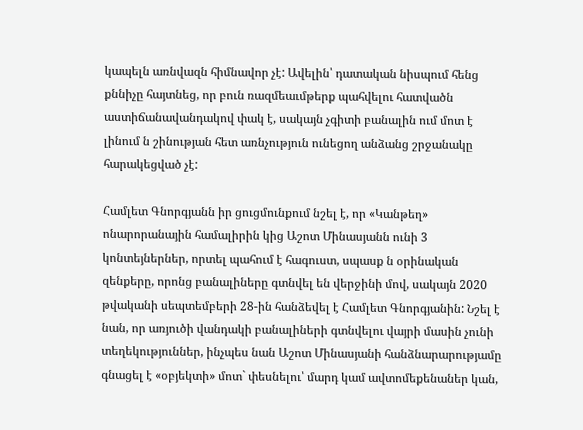կապելն առնվազն հիմնավոր չէ: Ավելին՝ դատական նիսպում հենց քննիչը հայտնեց, որ բուն ռազմեաւմթերք պահվելու հատվածն աստիճանավանդակով փակ է, սակայն չգիտի բանալին ում մոտ է լինում ն շինության հետ առնչություն ունեցող անձանց շրջանակը հարակեցված չէ:

Համլետ Գնորգյանն իր ցուցմունքում նշել է, որ «Կանթեղ» ոնարորանային համալիրին կից Աշոտ Մինասյանն ունի 3 կոնտեյներներ, որտել պահում է հագուստ, սպասք ն օրինական զենքերը, որոնց բանալիները գտնվել են վերջինի մով, սակայն 2020 թվականի սեպտեմբերի 28-ին հանձեվել է Համլետ Գնորգյանին: Նշել է նան, որ առյուծի վանդակի բանալիների գտնվելու վայրի մասին չունի տեղեկություններ, ինչպես նան Աշոտ Մինասյանի հանձնարարությամը գնացել է «օբյեկտի» մոտ` փեսնելու՝ մարդ կամ ավտոմեքենաներ կան,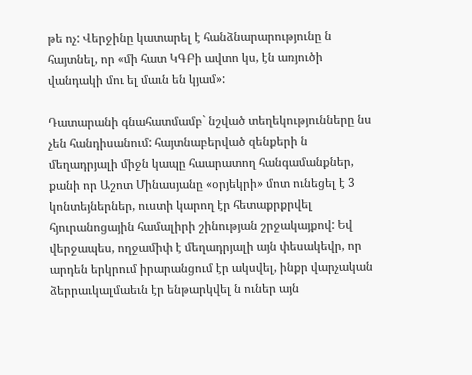թե ոչ: Վերջինը կատարել է հանձնարարությունը ն հայտնել, որ «մի հատ ԿԳԲի ավտո կս, էն առյուծի վանդակի մու ել մաւն են կյամ»:

Դատարանի գնահատմամբ` նշված տեղեկությունները նս չեն հանդիսանում: հայտնաբերված զենքերի ն մեղադրյալի միջն կապը հաարատող հանգամանքներ, քանի որ Աշոտ Մինասյանը «օրյեկրի» մոտ ունեցել է 3 կոնտեյներներ, ուստի կարող էր հետաքրքրվել հյուրանոցային համալիրի շինության շրջակայքով: Եվ վերջապես, ողջամիփ է մեղադրյալի այն փեսակեվր, որ արդեն երկրում իրարանցում էր ակսվել, ինքր վարչական ձերրաւկալմաեւն էր ենթարկվել ն ուներ այն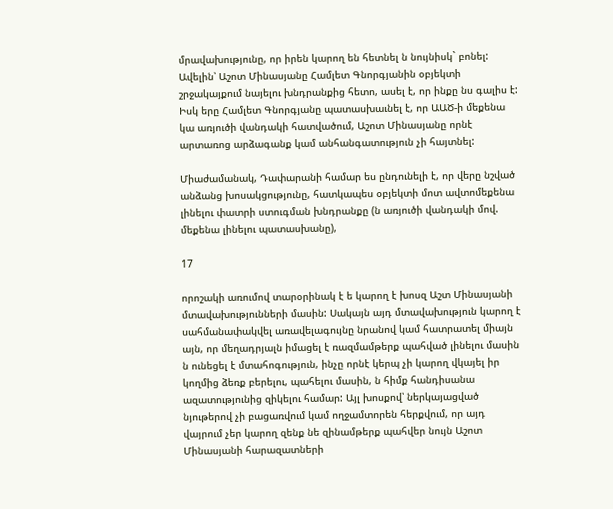մրավախությունը, որ իրեն կարող են հետնել ն նույնիսկ` բոնել: Ավելին՝ Աշոտ Մինասյանը Համլետ Գնորգյանին օբյեկտի շրջակայքում նայելու խնդրանքից հետո, ասել է, որ ինքը նս գալիս է: Իսկ երը Համլետ Գնորգյանը պատասխաւնել է, որ ԱԱԾ-ի մեքենա կա առյուծի վանդակի հատվածում, Աշոտ Մինասյանը որնէ արտառոց արձագանք կամ անհանգատություն չի հայտնել:

Միաժամանակ, Դափարանի համար ես ընդունելի է, որ վերը նշված անձանց խոսակցությունը, հատկապես օբյեկտի մոտ ավտոմեքենա լինելու փատրի ստուգման խնդրանքը (ն առյուծի վանդակի մով. մեքենա լինելու պատասխանը),

17

որոշակի առումով տարօրինակ է ե կարող է խոսզ Աշտ Մինասյանի մտավախությունների մասին: Սակայն այդ մտավախություն կարող է սահմանափակվել առավելագույնը նրանով կամ հատրատել միայն այն, որ մեղադրյալն իմացել է ռազմամթերք պահված լինելու մասին ն ունեցել է մտահոգություն, ինչը որնէ կերպ չի կարող վկայել իր կողմից ձեռք բերելու, պահելու մասին, ն հիմք հանդիսանա ազատությունից զիկելու համար: Այլ խոսքով՝ ներկայացված նյութերով չի բացառվում կամ ողջամտորեն հերքվում, որ այդ վայրում չեր կարող զենք նե զինամթերք պահվեր նույն Աշոտ Մինասյանի հարազատների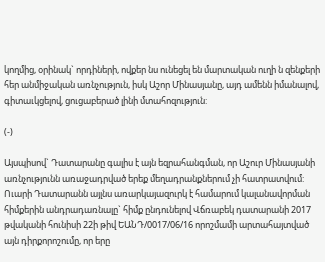կողմից, օրինակ` որդիների, ովքեր նս ունեցել են մարտական ուղի ն զենքերի հեր անմիջական առնչություն, իսկ Աշոր Մինասյանը, այդ ամենն իմանալով, գիտաւկցելով, ցուցաբերած լինի մտահոզություն:

(-)

Այսպիսով` Դատարանը գալիս է այն եզրահանգման, որ Աշուր Մինասյանի առնչությունն առաջադրված երեք մեղադրանքներում չի հատրատվում: Ուարի Դատարանն այլնս առարկայազուրկ է համարում կալանավորման հիմքերին անդրադառնալը` հիմք ընդունելով Վճռաբեկ դատարանի 2017 թվականի հունիսի 22ի թիվ ԵԱՆԴ/0017/06/16 որոշմամի արտահայտված այն դիրքորոշումը, որ երը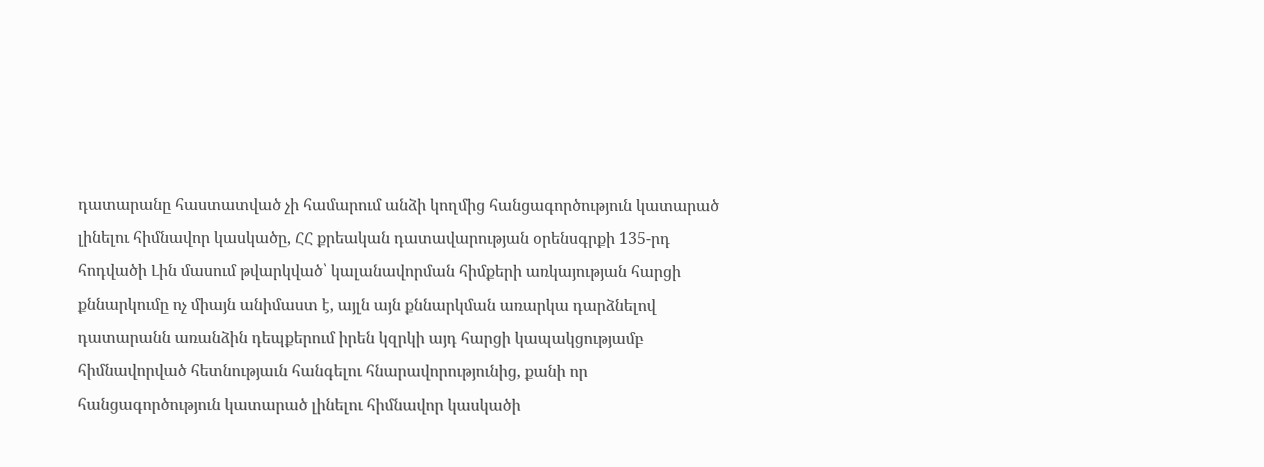դատարանը հաստատված չի համարում անձի կողմից հանցագործություն կատարած լինելու հիմնավոր կասկածը, ՀՀ քրեական դատավարության օրենսգրքի 135-րդ հոդվածի Լին մասում թվարկված՝ կալանավորման հիմքերի առկայության հարցի քննարկումը ոչ միայն անիմաստ է, այլն այն քննարկման առարկա դարձնելով դատարանն առանձին դեպքերում իրեն կզրկի այդ հարցի կապակցությամբ հիմնավորված հետնությաւն հանգելու հնարավորությունից, քանի որ հանցագործություն կատարած լինելու հիմնավոր կասկածի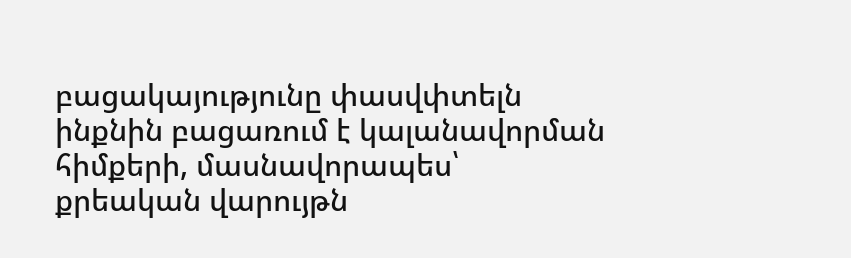բացակայությունը փասվփտելն ինքնին բացառում է կալանավորման հիմքերի, մասնավորապես՝ քրեական վարույթն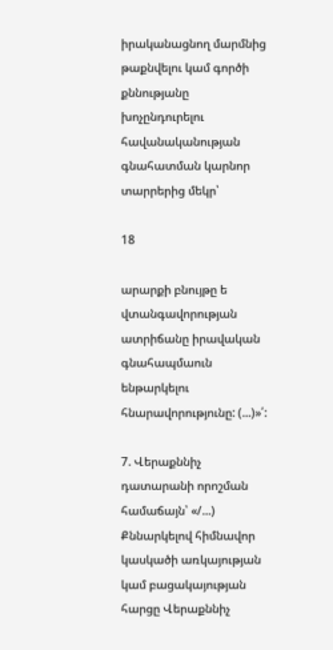իրականացնող մարմնից թաքնվելու կամ գործի քննությանը խոչընդուրելու հավանականության գնահատման կարնոր տարրերից մեկր՝

18

արարքի բնույթը ե վտանգավորության ատրիճանը իրավական գնահապմաուն ենթարկելու հնարավորությունը: (...)»՛:

7. Վերաքննիչ դատարանի որոշման համաճայն՝ «/...) Քննարկելով հիմնավոր կասկածի առկայության կամ բացակայության հարցը Վերաքննիչ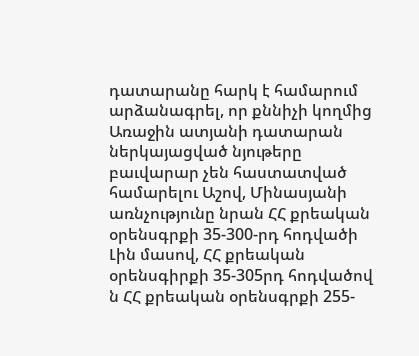դատարանը հարկ է համարում արձանագրել, որ քննիչի կողմից Առաջին ատյանի դատարան ներկայացված նյութերը բաւվարար չեն հաստատված համարելու Աշով, Մինասյանի առնչությունը նրան ՀՀ քրեական օրենսգրքի 35-300-րդ հոդվածի Լին մասով, ՀՀ քրեական օրենսգիրքի 35-305րդ հոդվածով ն ՀՀ քրեական օրենսգրքի 255-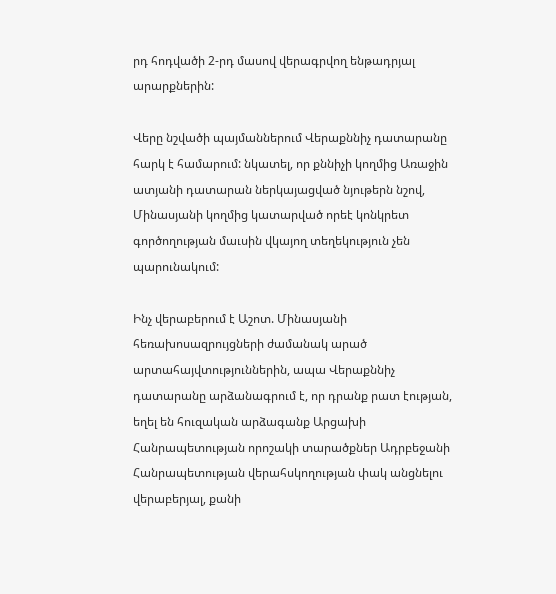րդ հոդվածի 2-րդ մասով վերագրվող ենթադրյալ արարքներին:

Վերը նշվածի պայմաններում Վերաքննիչ դատարանը հարկ է համարում: նկատել, որ քննիչի կողմից Առաջին ատյանի դատարան ներկայացված նյութերն նշով, Մինասյանի կողմից կատարված որեէ կոնկրետ գործողության մաւսին վկայող տեղեկություն չեն պարունակում:

Ինչ վերաբերում է Աշոտ. Մինասյանի հեռախոսազրույցների ժամանակ արած արտահայվտություններին, ապա Վերաքննիչ դատարանը արձանագրում է, որ դրանք րատ էության, եղել են հուզական արձագանք Արցախի Հանրապետության որոշակի տարածքներ Ադրբեջանի Հանրապետության վերահսկողության փակ անցնելու վերաբերյալ, քանի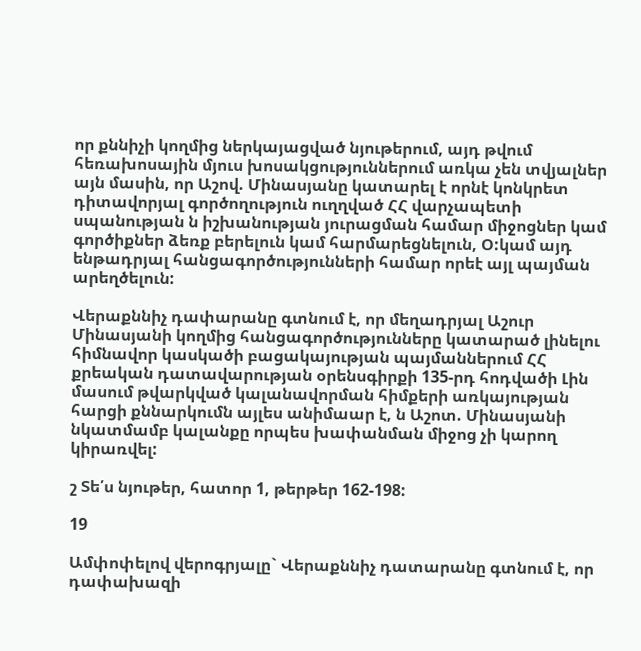որ քննիչի կողմից ներկայացված նյութերում, այդ թվում հեռախոսային մյուս խոսակցություններում առկա չեն տվյալներ այն մասին, որ Աշով. Մինասյանը կատարել է որնէ կոնկրետ դիտավորյալ գործողություն ուղղված ՀՀ վարչապետի սպանության ն իշխանության յուրացման համար միջոցներ կամ գործիքներ ձեռք բերելուն կամ հարմարեցնելուն, Օ:կամ այդ ենթադրյալ հանցագործությունների համար որեէ այլ պայման արեղծելուն:

Վերաքննիչ դափարանը գտնում է, որ մեղադրյալ Աշուր Մինասյանի կողմից հանցագործությունները կատարած լինելու հիմնավոր կասկածի բացակայության պայմաններում ՀՀ քրեական դատավարության օրենսգիրքի 135-րդ հոդվածի Լին մասում թվարկված կալանավորման հիմքերի առկայության հարցի քննարկումն այլես անիմաար է, ն Աշոտ. Մինասյանի նկատմամբ կալանքը որպես խափանման միջոց չի կարող կիրառվել:

շ Տե՛ս նյութեր, հատոր 1, թերթեր 162-198:

19

Ամփոփելով վերոգրյալը` Վերաքննիչ դատարանը գտնում է, որ դափախազի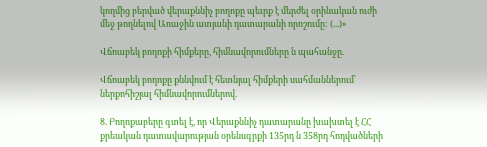կողմից բերված վերաքննիչ բողոքը պեւրք է մերժել օրինական ուժի մեջ թողնելով Առաջին ատյանի դատարանի որոշումը: (...)»

Վճոաբեկ բողոքի հիմքերը, հիմնավորումները ն պահանջը.

Վճոաբեկ բողոքը քննվում է հետնյալ հիմքերի սահմաններում` ներքոհիշյալ հիմնավորումներով.

8. Բողոքաբերը գտել է, որ Վերաքննիչ դատարանը խախտել է ՀՀ քրեական դատավարության օրենսգրքի 135րդ ն 358րդ հոդվածների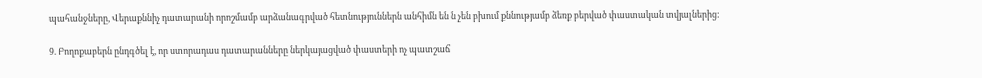պահանջները, Վերաքննիչ դատարանի որոշմամբ արձանագրված հետնություններն անհիմն են ն չեն բխում քննությամբ ձեռք բերված փաստական տվյալներից:

9. Բողոքաբերն ընդգծել է, որ ստորադաս դատարանները ներկայացված փաստերի ոչ պատշաճ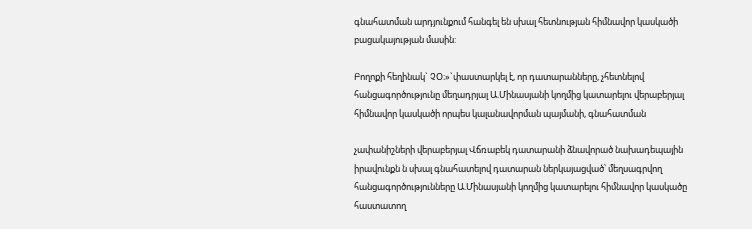գնահատման արդյունքում հանգել են սխալ հետնության հիմնավոր կասկածի բացակայության մասին:

Բողոքի հեղինակ` ՉՕ։»`փաստարկել է, որ դատարանները, չհետնելով հանցագործությունը մեղադրյալ Ա.Մինասյանի կողմից կատարելու վերաբերյալ հիմնավոր կասկածի որպես կալանավորման պայմանի, գնահատման

չափանիշների վերաբերյալ Վճռաբեկ դատարանի ձնավորած նախադեպային իրավունքն ն սխալ գնահատելով դատարան ներկայացված՝ մեղսագրվող հանցագործությունները Ա.Մինասյանի կողմից կատարելու հիմնավոր կասկածը հաստատող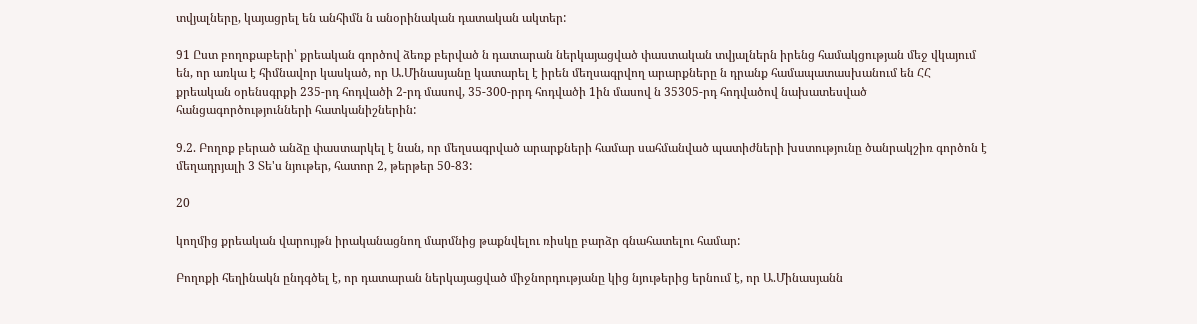տվյալները, կայացրել են անհիմն ն անօրինական դատական ակտեր:

91 Ըստ բողոքաբերի՝ քրեական գործով ձեռք բերված ն դատարան ներկայացված փաստական տվյալներն իրենց համակցության մեջ վկայում են, որ առկա է հիմնավոր կասկած, որ Ա.Մինասյանը կատարել է իրեն մեղսագրվող արարքները ն դրանք համապատասխանում են ՀՀ քրեական օրենսգրքի 235-րդ հոդվածի 2-րդ մասով, 35-300-րրդ հոդվածի 1ին մասով ն 35305-րդ հոդվածով նախատեսված հանցագործությունների հատկանիշներին:

9.2. Բողոք բերած անձը փաստարկել է նան, որ մեղսագրված արարքների համար սահմանված պատիժների խստությունը ծանրակշիռ գործոն է մեղադրյալի 3 Տե'ս նյութեր, հատոր 2, թերթեր 50-83:

20

կողմից քրեական վարույթն իրականացնող մարմնից թաքնվելու ռիսկը բարձր գնահատելու համար:

Բողոքի հեղինակն ընդգծել է, որ դատարան ներկայացված միջնորդությանը կից նյութերից երնում է, որ Ա.Մինասյանն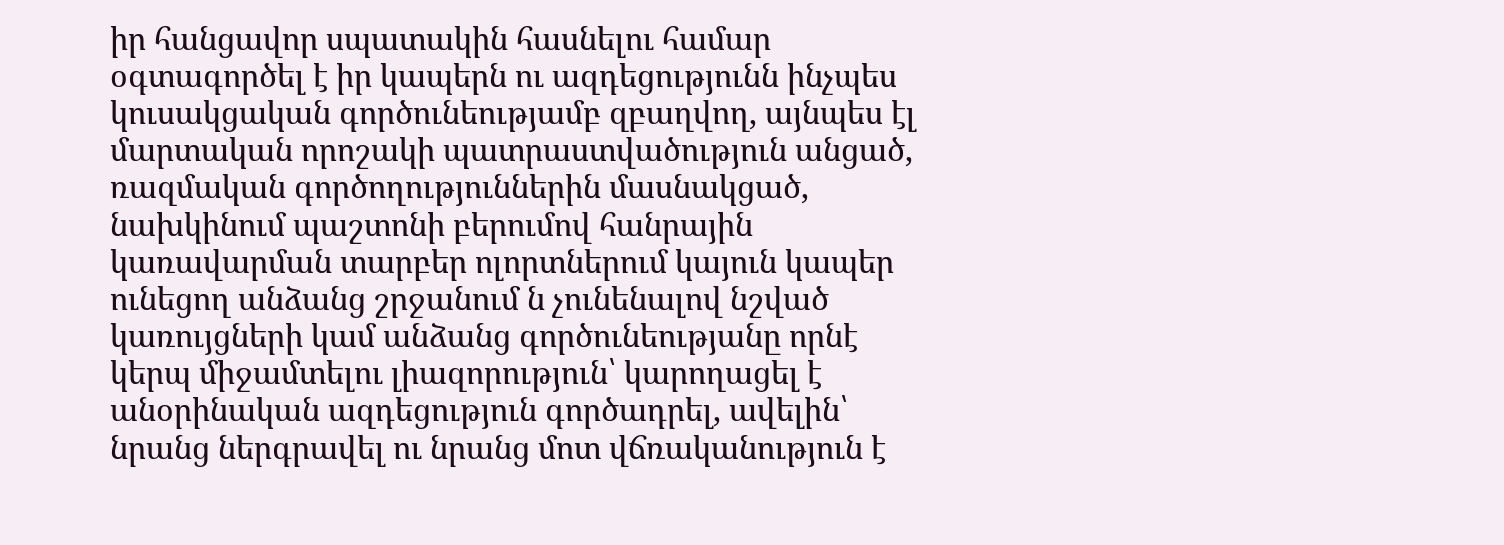իր հանցավոր սպատակին հասնելու համար օգտագործել է իր կապերն ու ազդեցությունն ինչպես կուսակցական գործունեությամբ զբաղվող, այնպես էլ մարտական որոշակի պատրաստվածություն անցած, ռազմական գործողություններին մասնակցած, նախկինում պաշտոնի բերումով հանրային կառավարման տարբեր ոլորտներում կայուն կապեր ունեցող անձանց շրջանում ն չունենալով նշված կառույցների կամ անձանց գործունեությանը որնէ կերպ միջամտելու լիազորություն՝ կարողացել է անօրինական ազդեցություն գործադրել, ավելին՝ նրանց ներգրավել ու նրանց մոտ վճռականություն է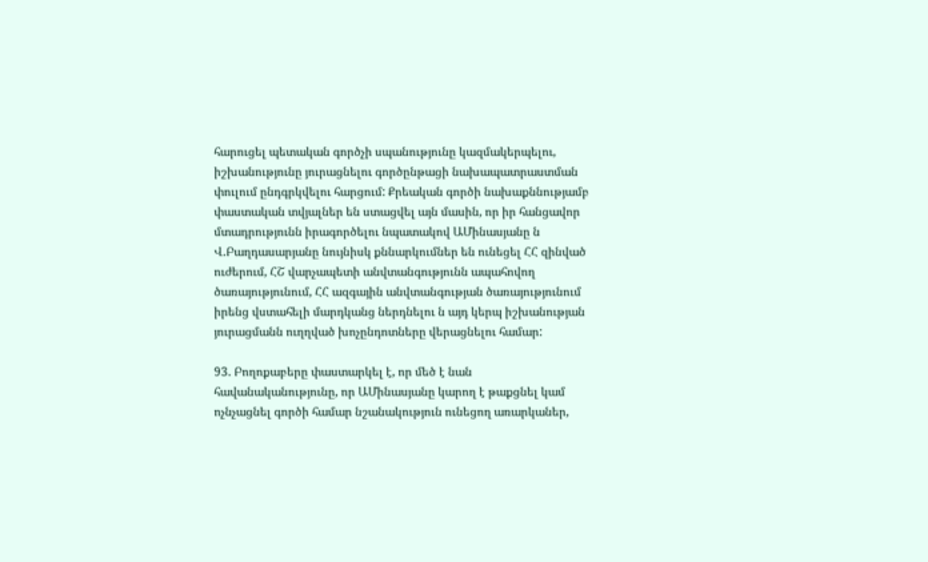հարուցել պետական գործչի սպանությունը կազմակերպելու, իշխանությունը յուրացնելու գործընթացի նախապատրաստման փուլում ընդգրկվելու հարցում: Քրեական գործի նախաքննությամբ փաստական տվյալներ են ստացվել այն մասին, որ իր հանցավոր մտադրությունն իրագործելու նպատակով ԱՄինասյանը ն Վ.Բաղդասարյանը նույնիսկ քննարկումներ են ունեցել ՀՀ զինված ուժերում, ՀՇ վարչապետի անվտանգությունն ապահովող ծառայությունում, ՀՀ ազգային անվտանգության ծառայությունում իրենց վստահելի մարդկանց ներդնելու ն այդ կերպ իշխանության յուրացմանն ուղղված խոչընդոտները վերացնելու համար:

93. Բողոքաբերը փաստարկել է, որ մեծ է նան հավանականությունը, որ ԱՄինասյանը կարող է թաքցնել կամ ոչնչացնել գործի համար նշանակություն ունեցող առարկաներ,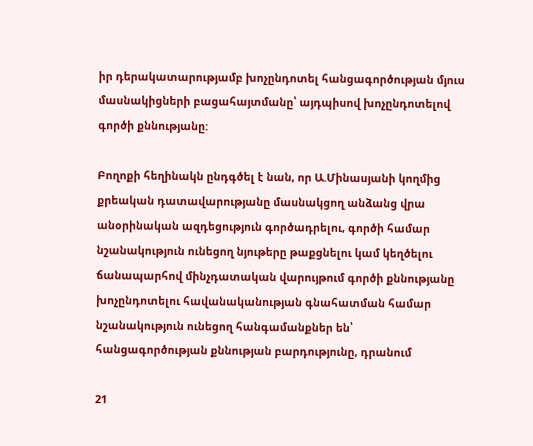իր դերակատարությամբ խոչընդոտել հանցագործության մյուս մասնակիցների բացահայտմանը՝ այդպիսով խոչընդոտելով գործի քննությանը:

Բողոքի հեղինակն ընդգծել է նան, որ Ա.Մինասյանի կողմից քրեական դատավարությանը մասնակցող անձանց վրա անօրինական ազդեցություն գործադրելու, գործի համար նշանակություն ունեցող նյութերը թաքցնելու կամ կեղծելու ճանապարհով մինչդատական վարույթում գործի քննությանը խոչընդոտելու հավանականության գնահատման համար նշանակություն ունեցող հանգամանքներ են՝ հանցագործության քննության բարդությունը, դրանում

21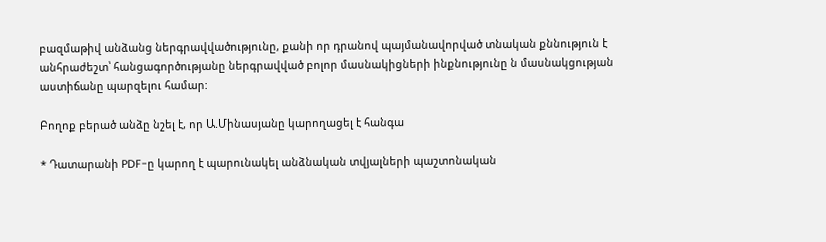բազմաթիվ անձանց ներգրավվածությունը, քանի որ դրանով պայմանավորված տնական քննություն է անհրաժեշտ՝ հանցագործությանը ներգրավված բոլոր մասնակիցների ինքնությունը ն մասնակցության աստիճանը պարզելու համար:

Բողոք բերած անձը նշել է, որ Ա.Մինասյանը կարողացել է հանգա

* Դատարանի PDF-ը կարող է պարունակել անձնական տվյալների պաշտոնական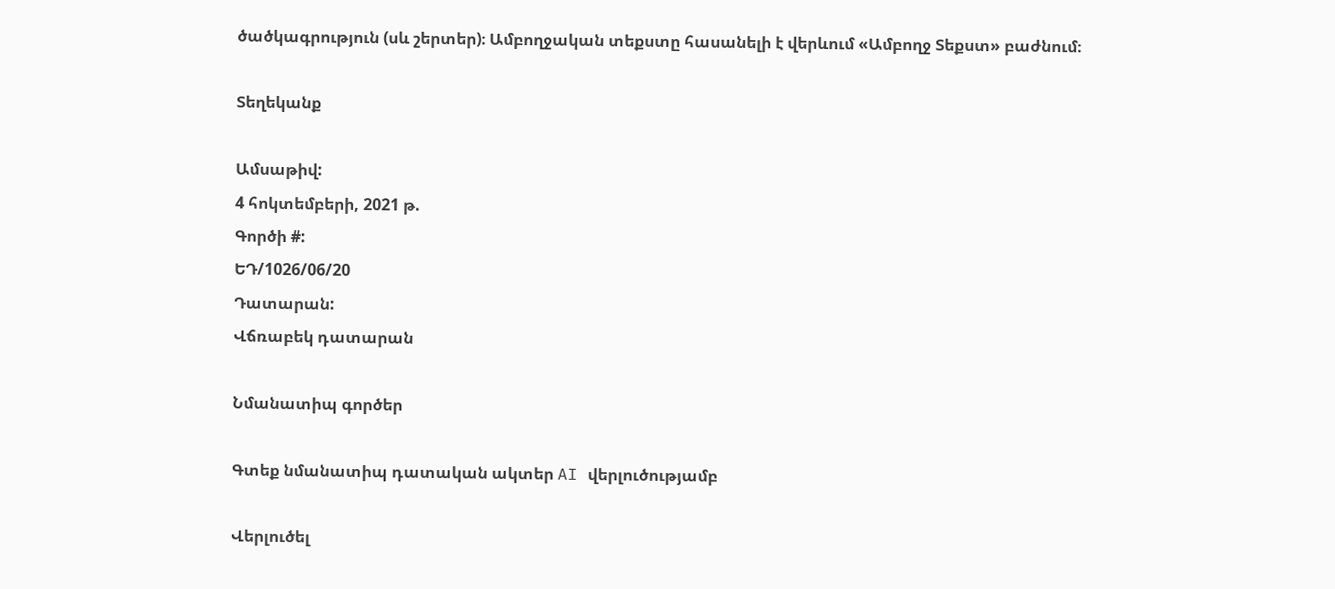ծածկագրություն (սև շերտեր)։ Ամբողջական տեքստը հասանելի է վերևում «Ամբողջ Տեքստ» բաժնում։

Տեղեկանք

Ամսաթիվ:
4 հոկտեմբերի, 2021 թ.
Գործի #:
ԵԴ/1026/06/20
Դատարան:
Վճռաբեկ դատարան

Նմանատիպ գործեր

Գտեք նմանատիպ դատական ակտեր AI վերլուծությամբ

Վերլուծել